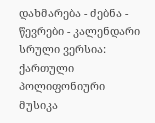დახმარება - ძებნა - წევრები - კალენდარი
სრული ვერსია: ქართული პოლიფონიური მუსიკა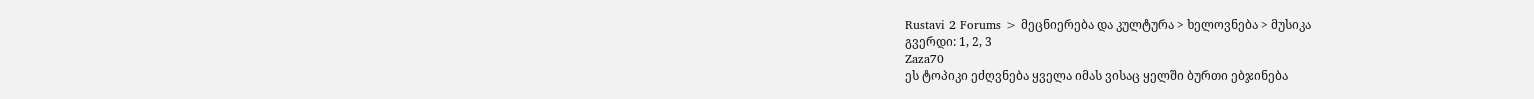Rustavi 2 Forums > მეცნიერება და კულტურა > ხელოვნება > მუსიკა
გვერდი: 1, 2, 3
Zaza70
ეს ტოპიკი ეძღვნება ყველა იმას ვისაც ყელში ბურთი ებჯინება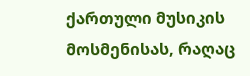ქართული მუსიკის მოსმენისას, რაღაც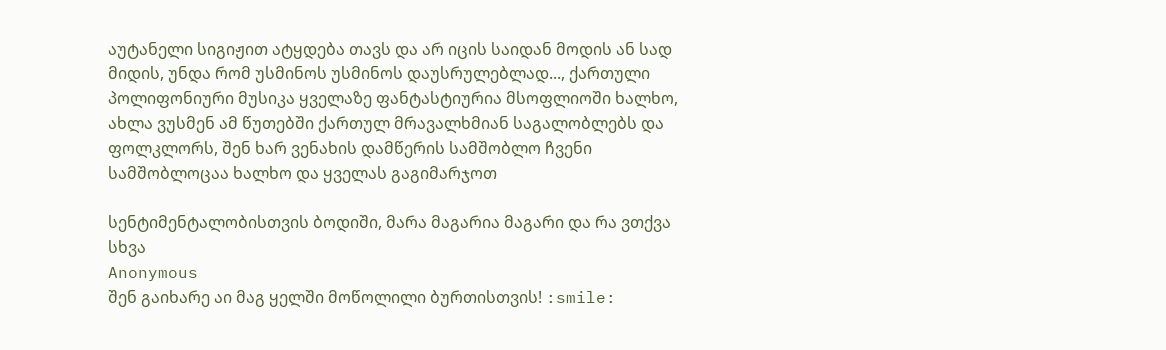აუტანელი სიგიჟით ატყდება თავს და არ იცის საიდან მოდის ან სად მიდის, უნდა რომ უსმინოს უსმინოს დაუსრულებლად..., ქართული პოლიფონიური მუსიკა ყველაზე ფანტასტიურია მსოფლიოში ხალხო, ახლა ვუსმენ ამ წუთებში ქართულ მრავალხმიან საგალობლებს და ფოლკლორს, შენ ხარ ვენახის დამწერის სამშობლო ჩვენი სამშობლოცაა ხალხო და ყველას გაგიმარჯოთ

სენტიმენტალობისთვის ბოდიში, მარა მაგარია მაგარი და რა ვთქვა
სხვა
Anonymous
შენ გაიხარე აი მაგ ყელში მოწოლილი ბურთისთვის! :smile: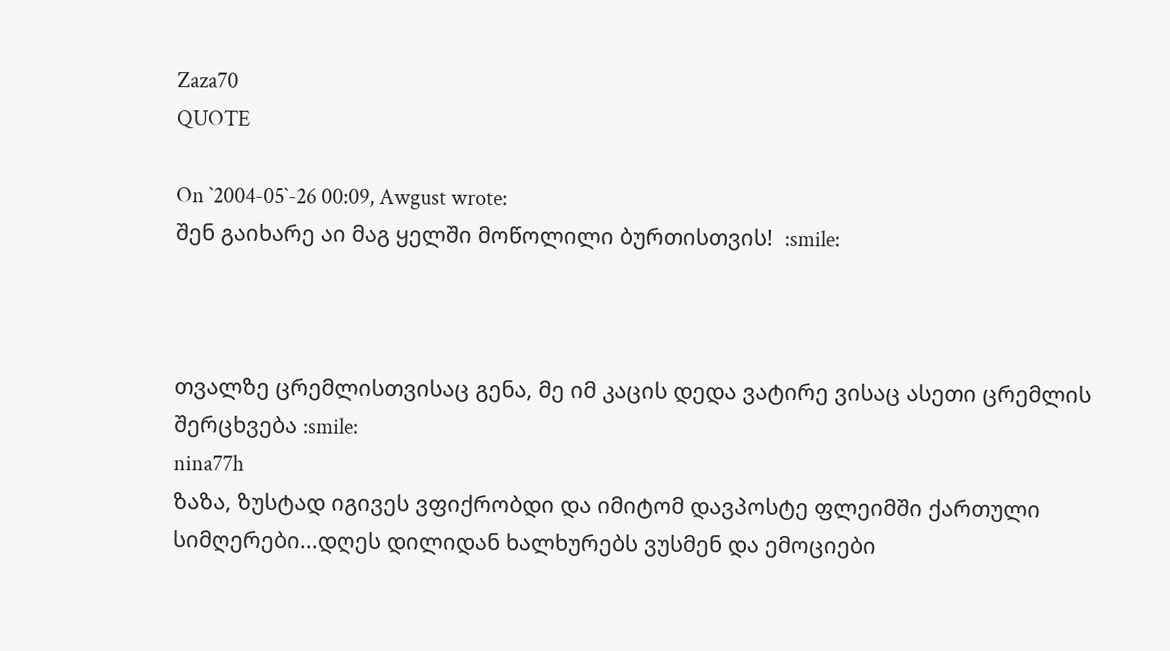Zaza70
QUOTE

On `2004-05`-26 00:09, Awgust wrote:
შენ გაიხარე აი მაგ ყელში მოწოლილი ბურთისთვის!  :smile:



თვალზე ცრემლისთვისაც გენა, მე იმ კაცის დედა ვატირე ვისაც ასეთი ცრემლის შერცხვება :smile:
nina77h
ზაზა, ზუსტად იგივეს ვფიქრობდი და იმიტომ დავპოსტე ფლეიმში ქართული სიმღერები...დღეს დილიდან ხალხურებს ვუსმენ და ემოციები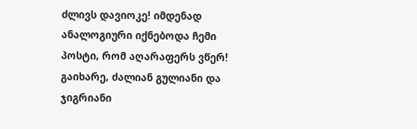ძლივს დავიოკე! იმდენად ანალოგიური იქნებოდა ჩემი პოსტი, რომ აღარაფერს ვწერ! გაიხარე, ძალიან გულიანი და ჯიგრიანი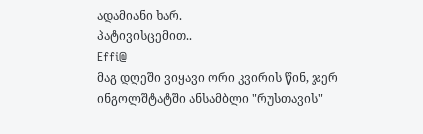ადამიანი ხარ.
პატივისცემით..
Effi@
მაგ დღეში ვიყავი ორი კვირის წინ, ჯერ ინგოლშტატში ანსამბლი "რუსთავის"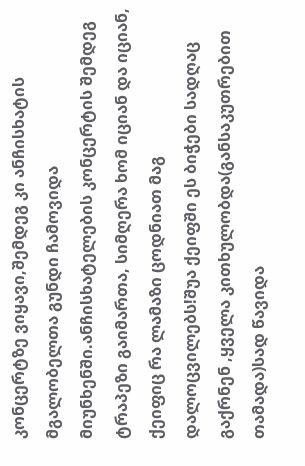კონცერტზე ვიყავი,შემდეგ კი ანჩისხატის მგალობელთა გუნდი ჩამოვიდა მიუნხენში.ანჩისხატელების კონცერტის შემდეგ ტრაპეზი გაიმართა, სიმღერა ხომ იციან და იციან, ქეიფიც რა ლამაზი ცოდნიათ მაგ დალოცვილებს!შუა ქეიფში ეს ბიჭები სადღაც გაქრნენ ,ყველა კითხულობდა(განსაკუთრებით თამადა)სად წავიდა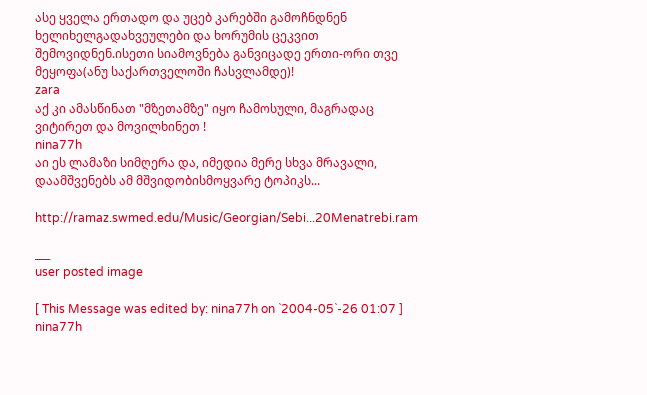ასე ყველა ერთადო და უცებ კარებში გამოჩნდნენ ხელიხელგადახვეულები და ხორუმის ცეკვით შემოვიდნენ.ისეთი სიამოვნება განვიცადე ერთი-ორი თვე მეყოფა(ანუ საქართველოში ჩასვლამდე)!
zara
აქ კი ამასწინათ "მზეთამზე" იყო ჩამოსული, მაგრადაც ვიტირეთ და მოვილხინეთ !
nina77h
აი ეს ლამაზი სიმღერა და, იმედია მერე სხვა მრავალი, დაამშვენებს ამ მშვიდობისმოყვარე ტოპიკს...

http://ramaz.swmed.edu/Music/Georgian/Sebi...20Menatrebi.ram

___
user posted image

[ This Message was edited by: nina77h on `2004-05`-26 01:07 ]
nina77h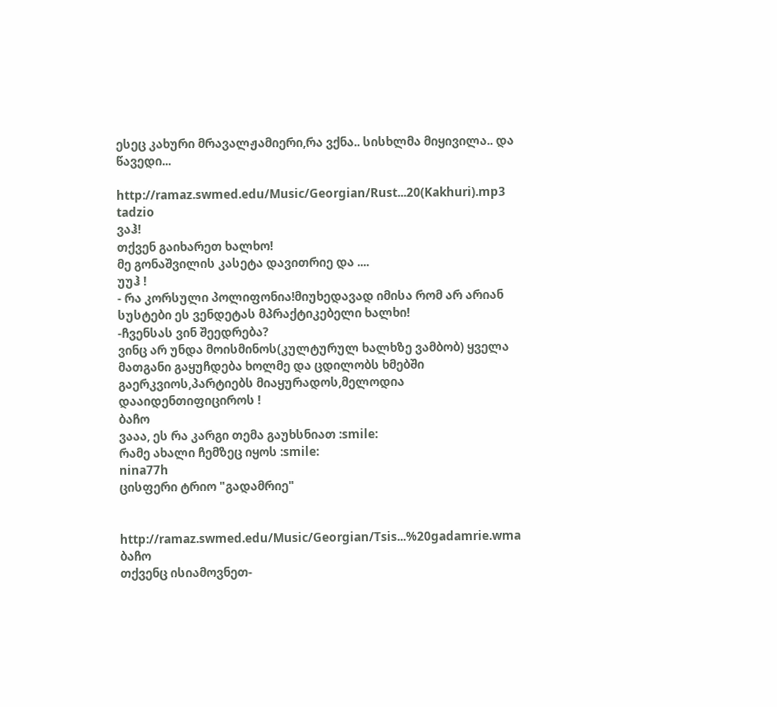ესეც კახური მრავალჟამიერი,რა ვქნა.. სისხლმა მიყივილა.. და წავედი...

http://ramaz.swmed.edu/Music/Georgian/Rust...20(Kakhuri).mp3
tadzio
ვაჰ!
თქვენ გაიხარეთ ხალხო!
მე გონაშვილის კასეტა დავითრიე და ....
უუჰ !
- რა კორსული პოლიფონია!მიუხედავად იმისა რომ არ არიან სუსტები ეს ვენდეტას მპრაქტიკებელი ხალხი!
-ჩვენსას ვინ შეედრება?
ვინც არ უნდა მოისმინოს(კულტურულ ხალხზე ვამბობ) ყველა მათგანი გაყუჩდება ხოლმე და ცდილობს ხმებში გაერკვიოს,პარტიებს მიაყურადოს,მელოდია დააიდენთიფიციროს !
ბაჩო
ვააა, ეს რა კარგი თემა გაუხსნიათ :smile:
რამე ახალი ჩემზეც იყოს :smile:
nina77h
ცისფერი ტრიო "გადამრიე"


http://ramaz.swmed.edu/Music/Georgian/Tsis...%20gadamrie.wma
ბაჩო
თქვენც ისიამოვნეთ-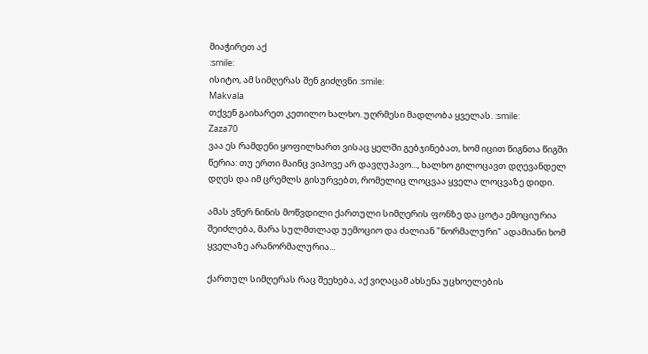მიაჭირეთ აქ
:smile:
ისიტო, ამ სიმღერას შენ გიძღვნი :smile:
Makvala
თქვენ გაიხარეთ კეთილო ხალხო. უღრმესი მადლობა ყველას. :smile:
Zaza70
ვაა ეს რამდენი ყოფილხართ ვისაც ყელში გებჯინებათ, ხომ იცით წიგნთა წიგში წერია: თუ ერთი მაინც ვიპოვე არ დავღუპავო..., ხალხო გილოცავთ დღევანდელ დღეს და იმ ცრემლს გისურვებთ, რომელიც ლოცვაა ყველა ლოცვაზე დიდი.

ამას ვწერ ნინის მოწვდილი ქართული სიმღერის ფონზე და ცოტა ემოციურია შეიძლება, მარა სულმთლად უემოციო და ძალიან "ნორმალური" ადამიანი ხომ ყველაზე არანორმალურია...

ქართულ სიმღერას რაც შეეხება, აქ ვიღაცამ ახსენა უცხოელების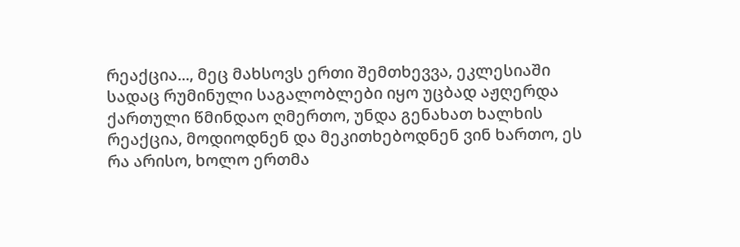რეაქცია..., მეც მახსოვს ერთი შემთხევვა, ეკლესიაში სადაც რუმინული საგალობლები იყო უცბად აჟღერდა ქართული წმინდაო ღმერთო, უნდა გენახათ ხალხის რეაქცია, მოდიოდნენ და მეკითხებოდნენ ვინ ხართო, ეს რა არისო, ხოლო ერთმა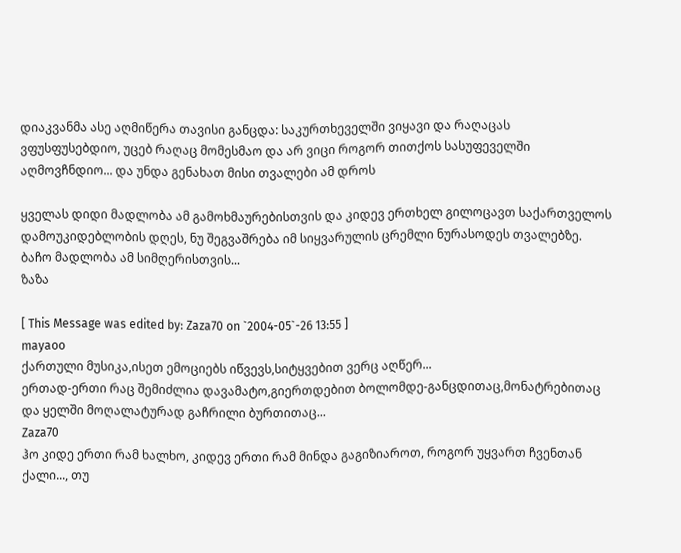დიაკვანმა ასე აღმიწერა თავისი განცდა: საკურთხეველში ვიყავი და რაღაცას ვფუსფუსებდიო, უცებ რაღაც მომესმაო და არ ვიცი როგორ თითქოს სასუფეველში აღმოვჩნდიო... და უნდა გენახათ მისი თვალები ამ დროს

ყველას დიდი მადლობა ამ გამოხმაურებისთვის და კიდევ ერთხელ გილოცავთ საქართველოს დამოუკიდებლობის დღეს, ნუ შეგვაშრება იმ სიყვარულის ცრემლი ნურასოდეს თვალებზე.
ბაჩო მადლობა ამ სიმღერისთვის...
ზაზა

[ This Message was edited by: Zaza70 on `2004-05`-26 13:55 ]
mayaoo
ქართული მუსიკა,ისეთ ემოციებს იწვევს,სიტყვებით ვერც აღწერ...
ერთად-ერთი რაც შემიძლია დავამატო,გიერთდებით ბოლომდე-განცდითაც,მონატრებითაც და ყელში მოღალატურად გაჩრილი ბურთითაც...
Zaza70
ჰო კიდე ერთი რამ ხალხო, კიდევ ერთი რამ მინდა გაგიზიაროთ, როგორ უყვართ ჩვენთან ქალი..., თუ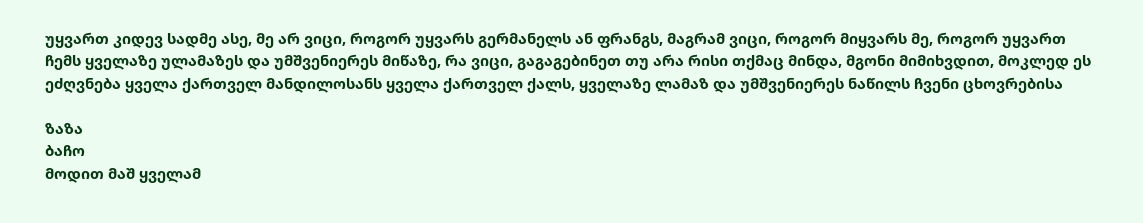უყვართ კიდევ სადმე ასე, მე არ ვიცი, როგორ უყვარს გერმანელს ან ფრანგს, მაგრამ ვიცი, როგორ მიყვარს მე, როგორ უყვართ ჩემს ყველაზე ულამაზეს და უმშვენიერეს მიწაზე, რა ვიცი, გაგაგებინეთ თუ არა რისი თქმაც მინდა, მგონი მიმიხვდით, მოკლედ ეს ეძღვნება ყველა ქართველ მანდილოსანს ყველა ქართველ ქალს, ყველაზე ლამაზ და უმშვენიერეს ნაწილს ჩვენი ცხოვრებისა

ზაზა
ბაჩო
მოდით მაშ ყველამ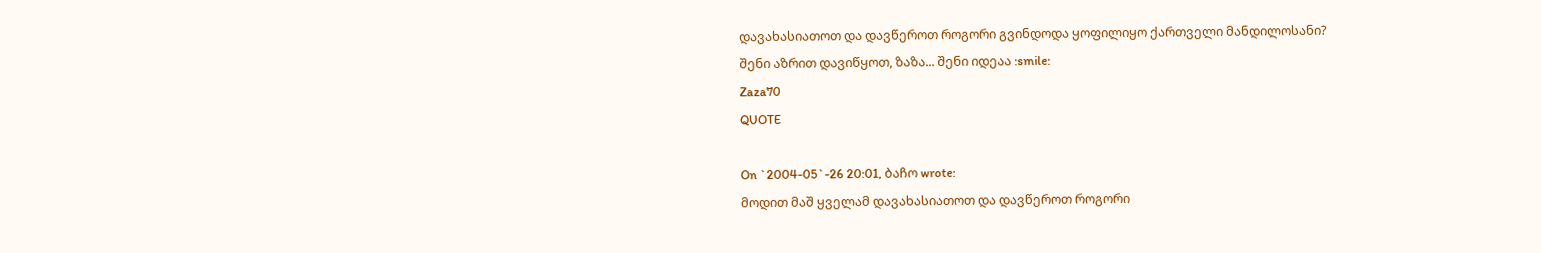დავახასიათოთ და დავწეროთ როგორი გვინდოდა ყოფილიყო ქართველი მანდილოსანი?
შენი აზრით დავიწყოთ, ზაზა... შენი იდეაა :smile:
Zaza70
QUOTE

On `2004-05`-26 20:01, ბაჩო wrote:
მოდით მაშ ყველამ დავახასიათოთ და დავწეროთ როგორი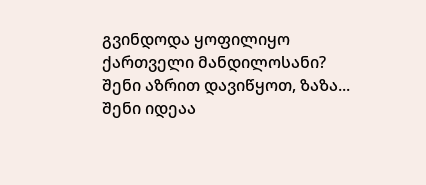გვინდოდა ყოფილიყო ქართველი მანდილოსანი?
შენი აზრით დავიწყოთ, ზაზა... შენი იდეაა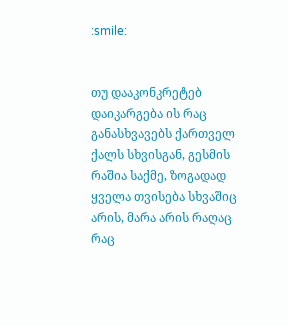:smile:


თუ დააკონკრეტებ დაიკარგება ის რაც განასხვავებს ქართველ ქალს სხვისგან, გესმის რაშია საქმე, ზოგადად ყველა თვისება სხვაშიც არის, მარა არის რაღაც რაც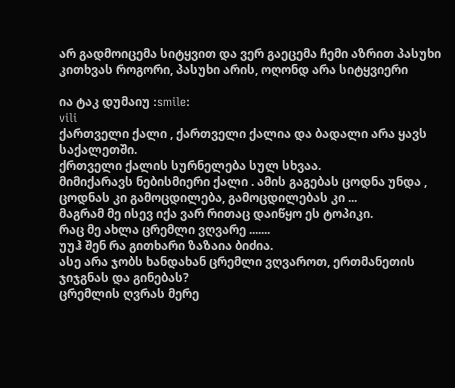არ გადმოიცემა სიტყვით და ვერ გაეცემა ჩემი აზრით პასუხი კითხვას როგორი, პასუხი არის, ოღონდ არა სიტყვიერი

ია ტაკ დუმაიუ :smile:
vili
ქართველი ქალი , ქართველი ქალია და ბადალი არა ყავს საქალეთში.
ქრთველი ქალის სურნელება სულ სხვაა.
მიმიქარავს ნებისმიერი ქალი . ამის გაგებას ცოდნა უნდა , ცოდნას კი გამოცდილება, გამოცდილებას კი ...
მაგრამ მე ისევ იქა ვარ რითაც დაიწყო ეს ტოპიკი.
რაც მე ახლა ცრემლი ვღვარე .......
უუჰ შენ რა გითხარი ზაზაია ბიძია.
ასე არა ჯობს ხანდახან ცრემლი ვღვაროთ, ერთმანეთის ჯიჯგნას და გინებას?
ცრემლის ღვრას მერე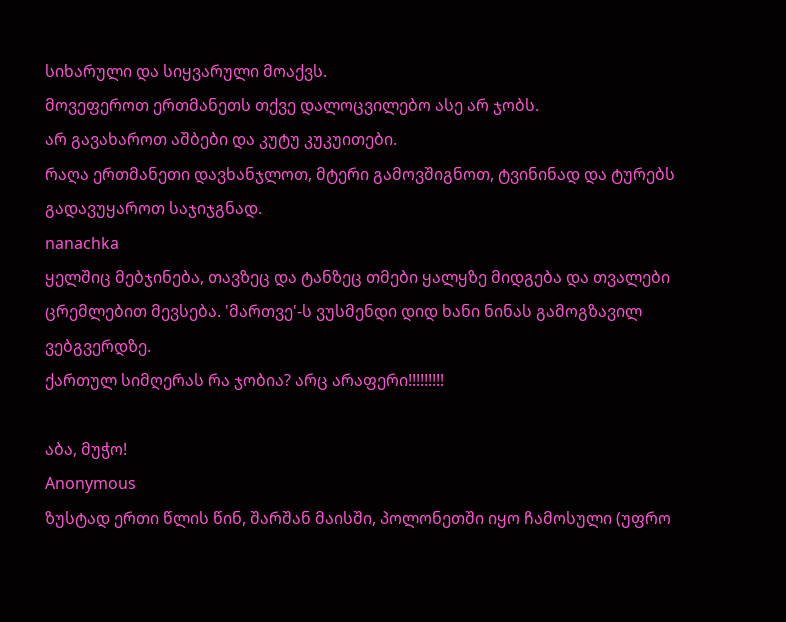სიხარული და სიყვარული მოაქვს.
მოვეფეროთ ერთმანეთს თქვე დალოცვილებო ასე არ ჯობს.
არ გავახაროთ აშბები და კუტუ კუკუითები.
რაღა ერთმანეთი დავხანჯლოთ, მტერი გამოვშიგნოთ, ტვინინად და ტურებს გადავუყაროთ საჯიჯგნად.
nanachka
ყელშიც მებჯინება, თავზეც და ტანზეც თმები ყალყზე მიდგება და თვალები ცრემლებით მევსება. 'მართვე'-ს ვუსმენდი დიდ ხანი ნინას გამოგზავილ ვებგვერდზე.
ქართულ სიმღერას რა ჯობია? არც არაფერი!!!!!!!!!

აბა, მუჭო!
Anonymous
ზუსტად ერთი წლის წინ, შარშან მაისში, პოლონეთში იყო ჩამოსული (უფრო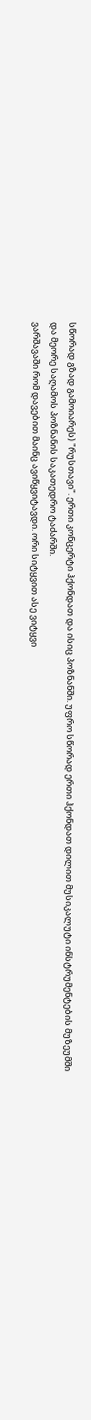სწორად გზად გამოიარეს) "რუსთავი". ერთი კონცერტი ჰქონდათ და ისიც პოზნანში. უფრო სწორად ერთი ჰქონდათ დილით მუსიკალუტი ინსტრუმენტების მუზეუმში და მეორე საღამოს პოზნანის საკათედრო ტაძარში.
ვარშავაში რომ დავებით მაინც ავიწყვიტავდი. ორი სიტყვით ასე ვიტყვი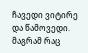ჩავედი ვიტირე და წამოვედი.
მაგრამ რაც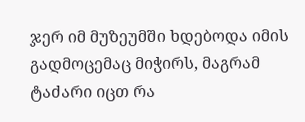ჯერ იმ მუზეუმში ხდებოდა იმის გადმოცემაც მიჭირს, მაგრამ ტაძარი იცთ რა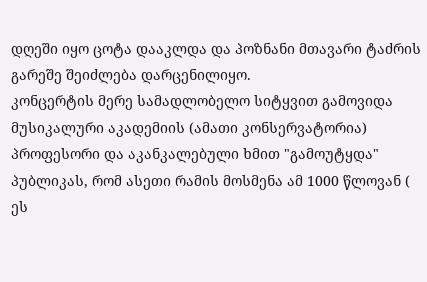დღეში იყო ცოტა დააკლდა და პოზნანი მთავარი ტაძრის გარეშე შეიძლება დარცენილიყო.
კონცერტის მერე სამადლობელო სიტყვით გამოვიდა მუსიკალური აკადემიის (ამათი კონსერვატორია) პროფესორი და აკანკალებული ხმით "გამოუტყდა" პუბლიკას, რომ ასეთი რამის მოსმენა ამ 1000 წლოვან ( ეს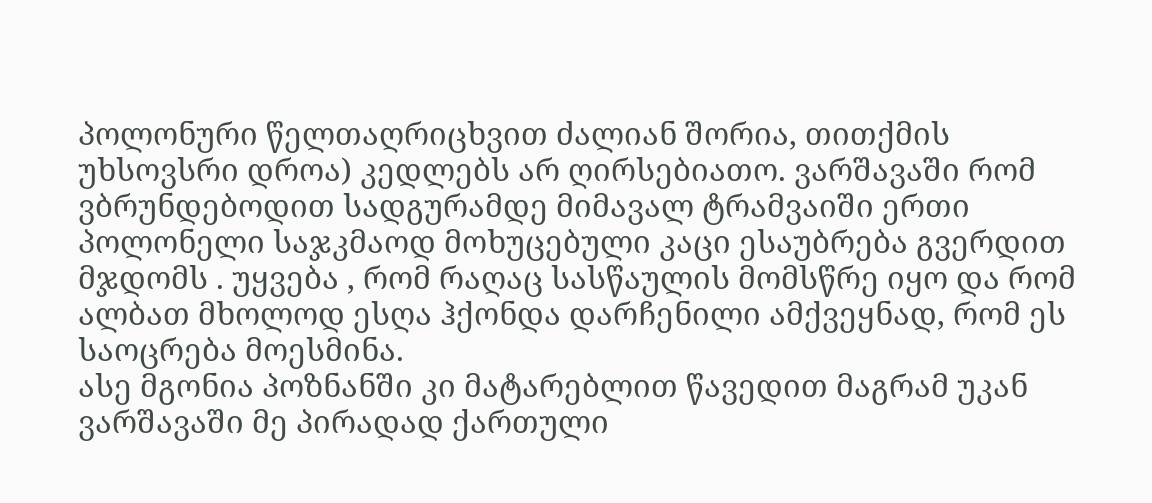პოლონური წელთაღრიცხვით ძალიან შორია, თითქმის უხსოვსრი დროა) კედლებს არ ღირსებიათო. ვარშავაში რომ ვბრუნდებოდით სადგურამდე მიმავალ ტრამვაიში ერთი პოლონელი საჯკმაოდ მოხუცებული კაცი ესაუბრება გვერდით მჯდომს . უყვება , რომ რაღაც სასწაულის მომსწრე იყო და რომ ალბათ მხოლოდ ესღა ჰქონდა დარჩენილი ამქვეყნად, რომ ეს საოცრება მოესმინა.
ასე მგონია პოზნანში კი მატარებლით წავედით მაგრამ უკან ვარშავაში მე პირადად ქართული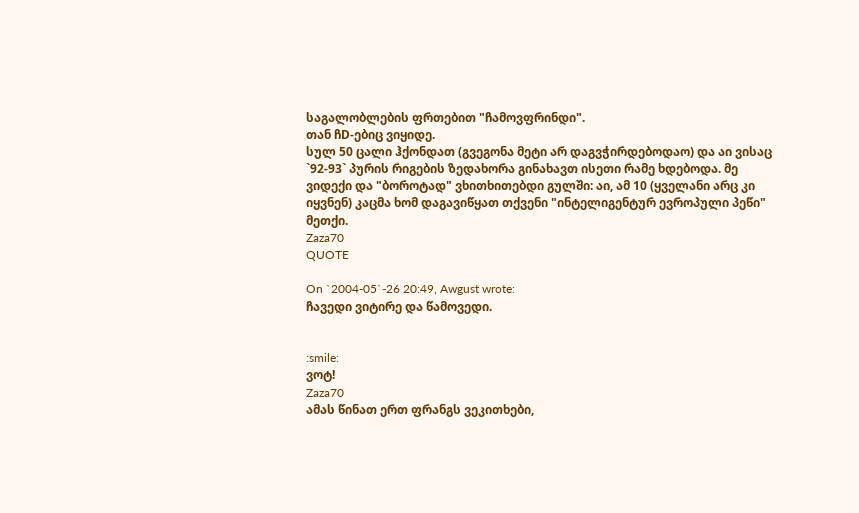საგალობლების ფრთებით "ჩამოვფრინდი".
თან ჩD-ებიც ვიყიდე.
სულ 50 ცალი ჰქონდათ (გვეგონა მეტი არ დაგვჭირდებოდაო) და აი ვისაც `92-93` პურის რიგების ზედახორა გინახავთ ისეთი რამე ხდებოდა. მე ვიდექი და "ბოროტად" ვხითხითებდი გულში: აი, ამ 10 (ყველანი არც კი იყვნენ) კაცმა ხომ დაგავიწყათ თქვენი "ინტელიგენტურ ევროპული პეწი" მეთქი.
Zaza70
QUOTE

On `2004-05`-26 20:49, Awgust wrote:
ჩავედი ვიტირე და წამოვედი.


:smile:
ვოტ!
Zaza70
ამას წინათ ერთ ფრანგს ვეკითხები,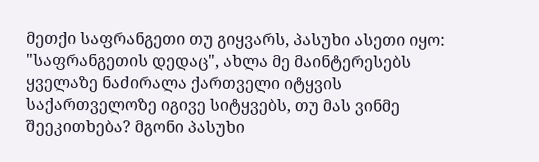მეთქი საფრანგეთი თუ გიყვარს, პასუხი ასეთი იყო: "საფრანგეთის დედაც", ახლა მე მაინტერესებს ყველაზე ნაძირალა ქართველი იტყვის საქართველოზე იგივე სიტყვებს, თუ მას ვინმე შეეკითხება? მგონი პასუხი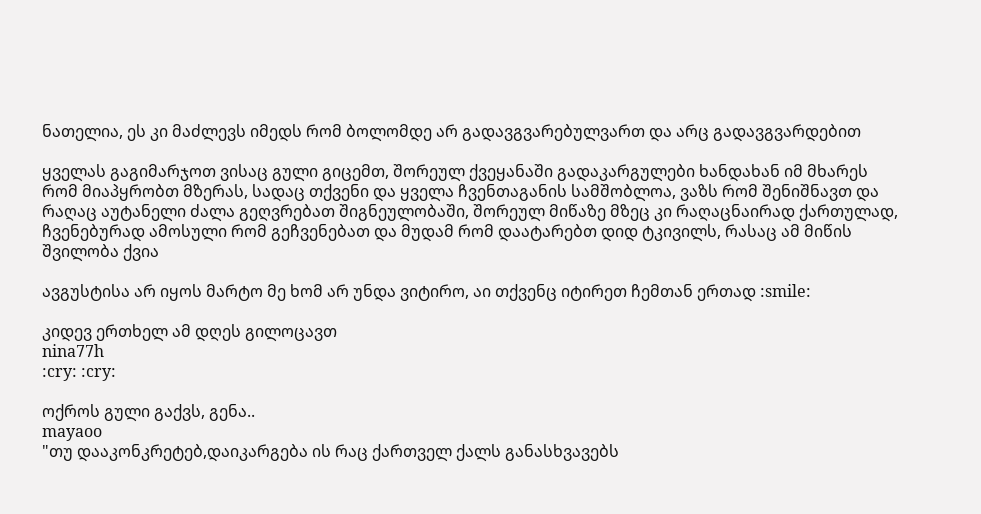ნათელია, ეს კი მაძლევს იმედს რომ ბოლომდე არ გადავგვარებულვართ და არც გადავგვარდებით

ყველას გაგიმარჯოთ ვისაც გული გიცემთ, შორეულ ქვეყანაში გადაკარგულები ხანდახან იმ მხარეს რომ მიაპყრობთ მზერას, სადაც თქვენი და ყველა ჩვენთაგანის სამშობლოა, ვაზს რომ შენიშნავთ და რაღაც აუტანელი ძალა გეღვრებათ შიგნეულობაში, შორეულ მიწაზე მზეც კი რაღაცნაირად ქართულად, ჩვენებურად ამოსული რომ გეჩვენებათ და მუდამ რომ დაატარებთ დიდ ტკივილს, რასაც ამ მიწის შვილობა ქვია

ავგუსტისა არ იყოს მარტო მე ხომ არ უნდა ვიტირო, აი თქვენც იტირეთ ჩემთან ერთად :smile:

კიდევ ერთხელ ამ დღეს გილოცავთ
nina77h
:cry: :cry:

ოქროს გული გაქვს, გენა..
mayaoo
"თუ დააკონკრეტებ,დაიკარგება ის რაც ქართველ ქალს განასხვავებს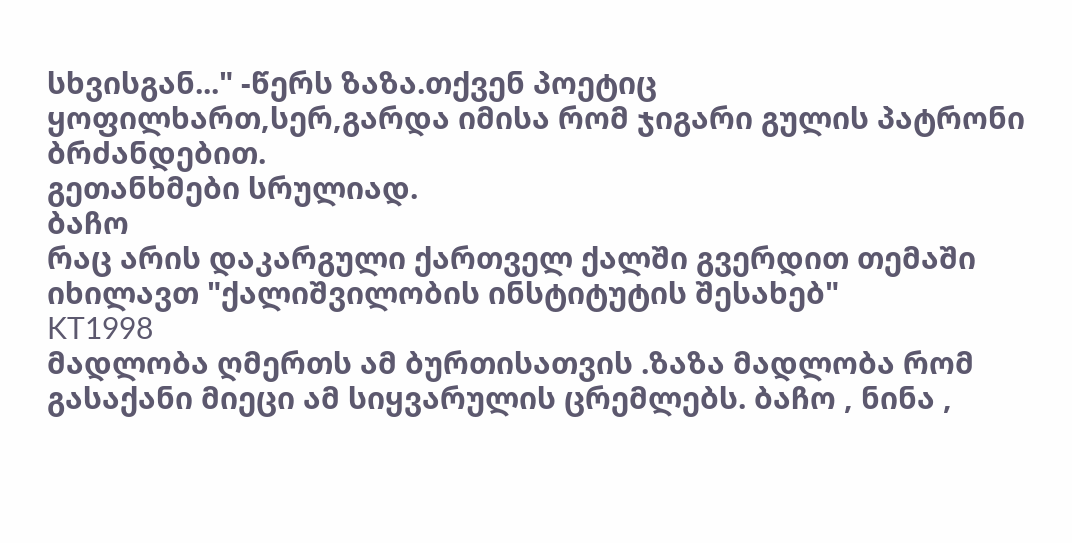სხვისგან..." -წერს ზაზა.თქვენ პოეტიც ყოფილხართ,სერ,გარდა იმისა რომ ჯიგარი გულის პატრონი ბრძანდებით.
გეთანხმები სრულიად.
ბაჩო
რაც არის დაკარგული ქართველ ქალში გვერდით თემაში იხილავთ "ქალიშვილობის ინსტიტუტის შესახებ"
KT1998
მადლობა ღმერთს ამ ბურთისათვის .ზაზა მადლობა რომ გასაქანი მიეცი ამ სიყვარულის ცრემლებს. ბაჩო , ნინა ,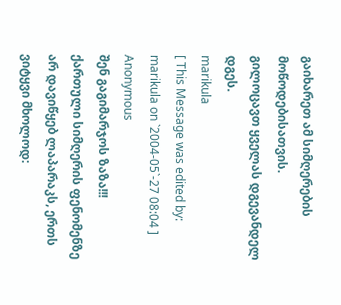გაიხარეთ ამ სიმღერების მოწოდებისათვის.
გილოცავთ ყველას დგევანდელ დგეს.
marikula
[ This Message was edited by: marikula on `2004-05`-27 08:04 ]
Anonymous
შენ გაგიმარჯოს ზაზა!!!
ქართული სიმღერის ფენომენზე არ დავიწყებ ლაპარაკს, ერთს ვიტყვი მხოლოდ: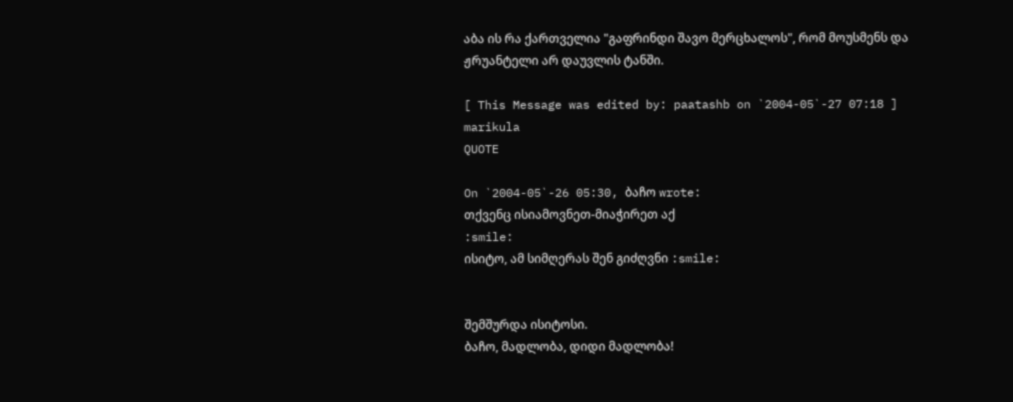აბა ის რა ქართველია "გაფრინდი შავო მერცხალოს", რომ მოუსმენს და ჟრუანტელი არ დაუვლის ტანში.

[ This Message was edited by: paatashb on `2004-05`-27 07:18 ]
marikula
QUOTE

On `2004-05`-26 05:30, ბაჩო wrote:
თქვენც ისიამოვნეთ-მიაჭირეთ აქ
:smile:
ისიტო, ამ სიმღერას შენ გიძღვნი :smile:


შემშურდა ისიტოსი.
ბაჩო, მადლობა, დიდი მადლობა!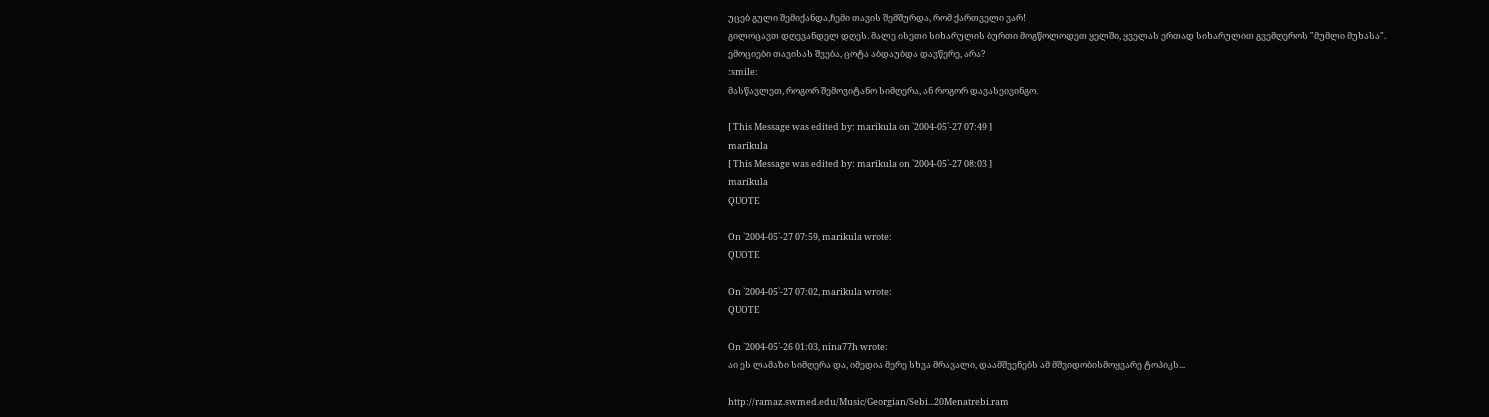უცებ გული შემიქანდა,ჩემი თავის შემშურდა, რომ ქართველი ვარ!
გილოცავთ დღევანდელ დღეს. მალე ისეთი სიხარულის ბურთი მოგწოლოდეთ ყელში, ყველას ერთად სიხარულით გვემღეროს "მუმლი მუხასა".
ემოციები თავისას შვება, ცოტა აბდაუბდა დავწერე, არა?
:smile:
მასწავლეთ, როგორ შემოვიტანო სიმღერა, ან როგორ დავასეივინგო.

[ This Message was edited by: marikula on `2004-05`-27 07:49 ]
marikula
[ This Message was edited by: marikula on `2004-05`-27 08:03 ]
marikula
QUOTE

On `2004-05`-27 07:59, marikula wrote:
QUOTE

On `2004-05`-27 07:02, marikula wrote:
QUOTE

On `2004-05`-26 01:03, nina77h wrote:
აი ეს ლამაზი სიმღერა და, იმედია მერე სხვა მრავალი, დაამშვენებს ამ მშვიდობისმოყვარე ტოპიკს...

http://ramaz.swmed.edu/Music/Georgian/Sebi...20Menatrebi.ram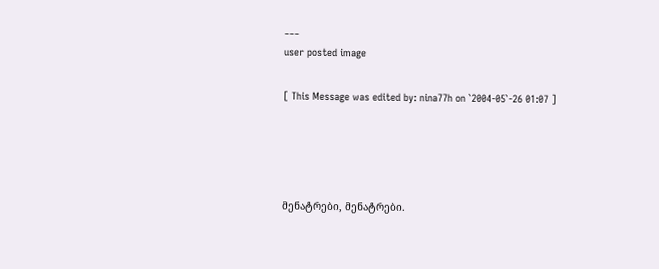___
user posted image

[ This Message was edited by: nina77h on `2004-05`-26 01:07 ]




მენატრები, მენატრები.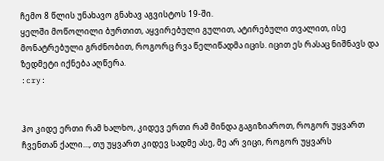ჩემო 8 წლის უნახავო გნახავ აგვისტოს 19-ში.
ყელში მოწოლილი ბურთით, აყვირებული გულით, ატირებული თვალით, ისე მონატრებული გრძნობით, როგორც რვა წელიწადმა იცის. იცით ეს რასაც ნიშნავს და ზედმეტი იქნება აღწერა.
:cry:


ჰო კიდე ერთი რამ ხალხო, კიდევ ერთი რამ მინდა გაგიზიაროთ, როგორ უყვართ ჩვენთან ქალი..., თუ უყვართ კიდევ სადმე ასე, მე არ ვიცი, როგორ უყვარს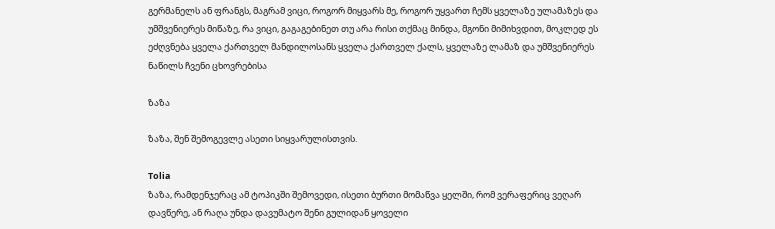გერმანელს ან ფრანგს, მაგრამ ვიცი, როგორ მიყვარს მე, როგორ უყვართ ჩემს ყველაზე ულამაზეს და უმშვენიერეს მიწაზე, რა ვიცი, გაგაგებინეთ თუ არა რისი თქმაც მინდა, მგონი მიმიხვდით, მოკლედ ეს ეძღვნება ყველა ქართველ მანდილოსანს ყველა ქართველ ქალს, ყველაზე ლამაზ და უმშვენიერეს ნაწილს ჩვენი ცხოვრებისა

ზაზა

ზაზა, შენ შემოგევლე ასეთი სიყვარულისთვის.

Tolia
ზაზა, რამდენჯერაც ამ ტოპიკში შემოვედი, ისეთი ბურთი მომაწვა ყელში, რომ ვერაფერიც ვეღარ დავწერე, ან რაღა უნდა დავუმატო შენი გულიდან ყოველი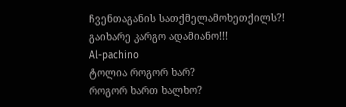ჩვენთაგანის სათქმელამოხეთქილს?! გაიხარე კარგო ადამიანო!!!
Al-pachino
ტოლია როგორ ხარ?
როგორ ხართ ხალხო?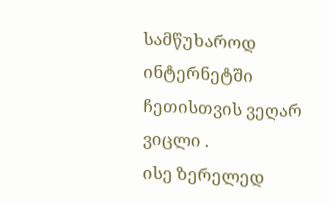სამწუხაროდ ინტერნეტში ჩეთისთვის ვეღარ ვიცლი .
ისე ზერელედ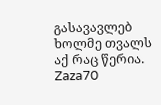გასავავლებ ხოლმე თვალს აქ რაც წერია.
Zaza70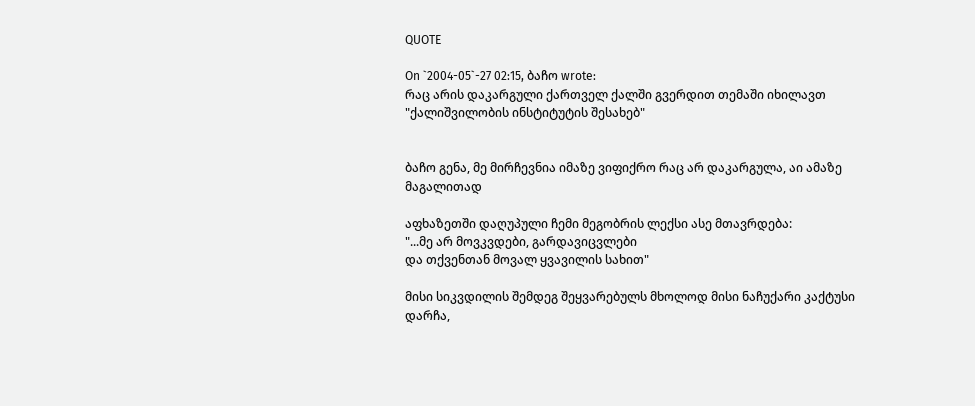QUOTE

On `2004-05`-27 02:15, ბაჩო wrote:
რაც არის დაკარგული ქართველ ქალში გვერდით თემაში იხილავთ "ქალიშვილობის ინსტიტუტის შესახებ"


ბაჩო გენა, მე მირჩევნია იმაზე ვიფიქრო რაც არ დაკარგულა, აი ამაზე მაგალითად

აფხაზეთში დაღუპული ჩემი მეგობრის ლექსი ასე მთავრდება:
"...მე არ მოვკვდები, გარდავიცვლები
და თქვენთან მოვალ ყვავილის სახით"

მისი სიკვდილის შემდეგ შეყვარებულს მხოლოდ მისი ნაჩუქარი კაქტუსი დარჩა,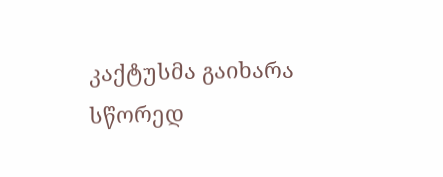კაქტუსმა გაიხარა სწორედ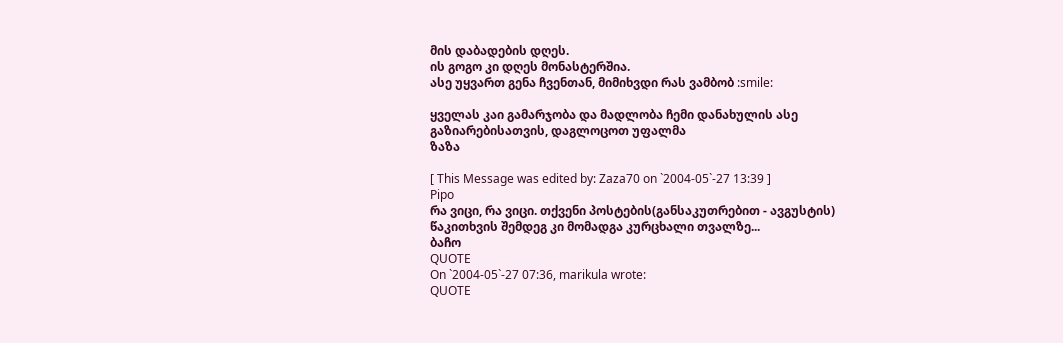მის დაბადების დღეს.
ის გოგო კი დღეს მონასტერშია.
ასე უყვართ გენა ჩვენთან, მიმიხვდი რას ვამბობ :smile:

ყველას კაი გამარჯობა და მადლობა ჩემი დანახულის ასე გაზიარებისათვის, დაგლოცოთ უფალმა
ზაზა

[ This Message was edited by: Zaza70 on `2004-05`-27 13:39 ]
Pipo
რა ვიცი, რა ვიცი. თქვენი პოსტების(განსაკუთრებით - ავგუსტის) წაკითხვის შემდეგ კი მომადგა კურცხალი თვალზე...
ბაჩო
QUOTE
On `2004-05`-27 07:36, marikula wrote:
QUOTE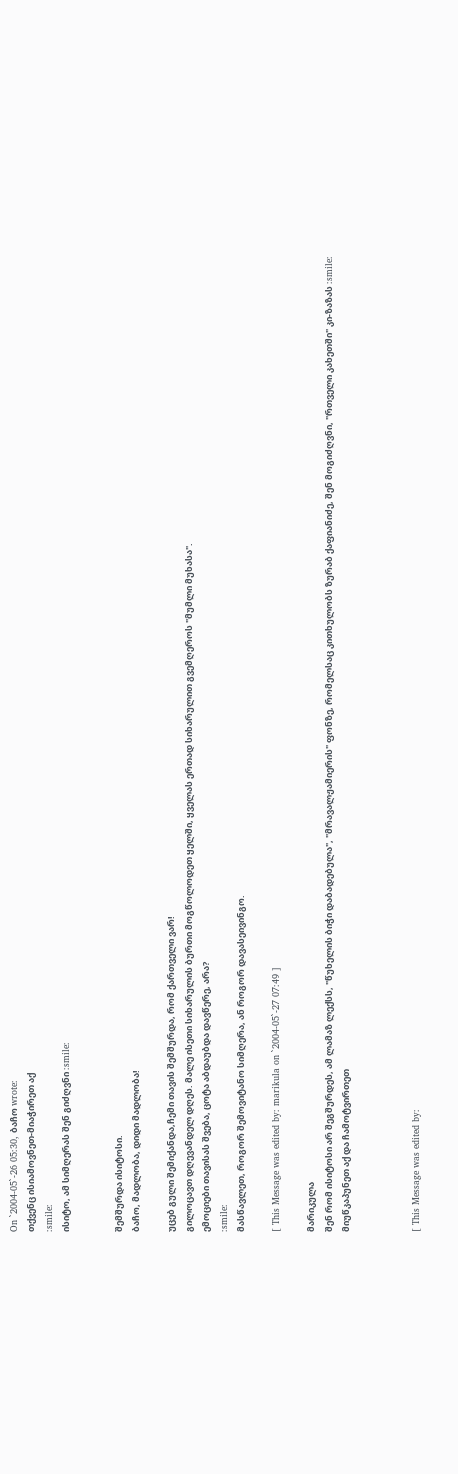On `2004-05`-26 05:30, ბაჩო wrote:
თქვენც ისიამოვნეთ-მიაჭირეთ აქ
:smile:
ისიტო, ამ სიმღერას შენ გიძღვნი :smile:


შემშურდა ისიტოსი.
ბაჩო, მადლობა, დიდი მადლობა!

უცებ გული შემიქანდა,ჩემი თავის შემშურდა, რომ ქართველი ვარ!
გილოცავთ დღევანდელ დღეს. მალე ისეთი სიხარულის ბურთი მოგწოლოდეთ ყელში, ყველას ერთად სიხარულით გვემღეროს "მუმლი მუხასა".
ემოციები თავისას შვება, ცოტა აბდაუბდა დავწერე, არა?
:smile:
მასწავლეთ, როგორ შემოვიტანო სიმღერა, ან როგორ დავასეივინგო.

[ This Message was edited by: marikula on `2004-05`-27 07:49 ]

მარიკულა
შენ რომ ისიტოსი არ შეგშურდეს, ამ ლამაზ ლექსს, "წუხელის ბიჭი დაბადებულა", "მრავალჟამიერის" ფონზე, რომელსაც კითხულობს ზურაბ ქაფიანიძე, შენ მოგიძღვნი, "რთველი კახეთში" კი-ზაზას :smile:
მიუწკაპუნეთ აქ და ჩამოტვირთეთ



[ This Message was edited by: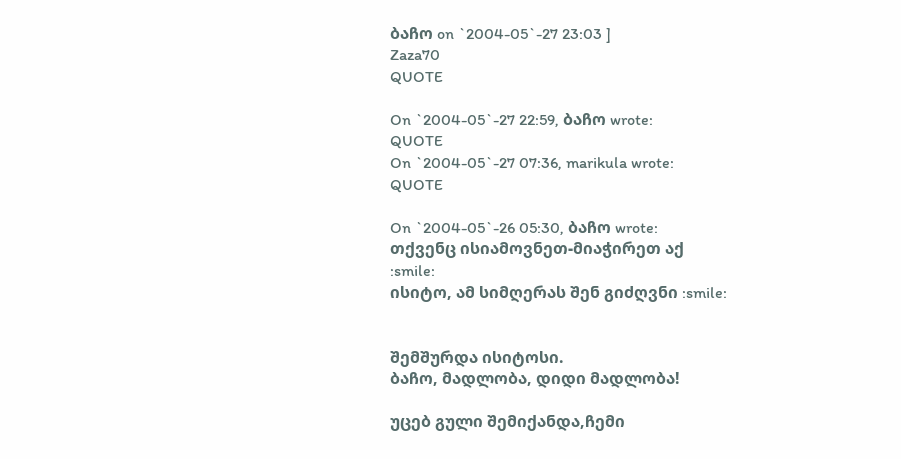ბაჩო on `2004-05`-27 23:03 ]
Zaza70
QUOTE

On `2004-05`-27 22:59, ბაჩო wrote:
QUOTE
On `2004-05`-27 07:36, marikula wrote:
QUOTE

On `2004-05`-26 05:30, ბაჩო wrote:
თქვენც ისიამოვნეთ-მიაჭირეთ აქ
:smile:
ისიტო, ამ სიმღერას შენ გიძღვნი :smile:


შემშურდა ისიტოსი.
ბაჩო, მადლობა, დიდი მადლობა!

უცებ გული შემიქანდა,ჩემი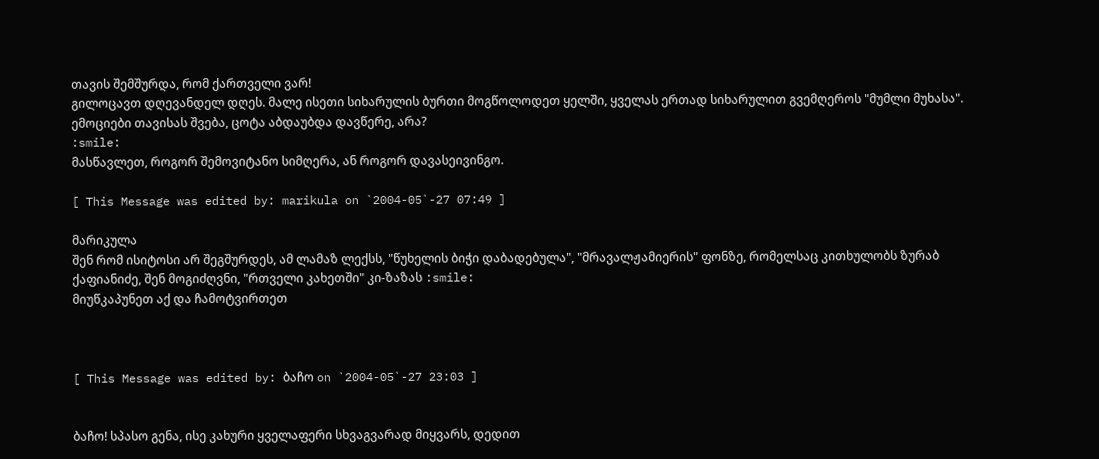თავის შემშურდა, რომ ქართველი ვარ!
გილოცავთ დღევანდელ დღეს. მალე ისეთი სიხარულის ბურთი მოგწოლოდეთ ყელში, ყველას ერთად სიხარულით გვემღეროს "მუმლი მუხასა".
ემოციები თავისას შვება, ცოტა აბდაუბდა დავწერე, არა?
:smile:
მასწავლეთ, როგორ შემოვიტანო სიმღერა, ან როგორ დავასეივინგო.

[ This Message was edited by: marikula on `2004-05`-27 07:49 ]

მარიკულა
შენ რომ ისიტოსი არ შეგშურდეს, ამ ლამაზ ლექსს, "წუხელის ბიჭი დაბადებულა", "მრავალჟამიერის" ფონზე, რომელსაც კითხულობს ზურაბ ქაფიანიძე, შენ მოგიძღვნი, "რთველი კახეთში" კი-ზაზას :smile:
მიუწკაპუნეთ აქ და ჩამოტვირთეთ



[ This Message was edited by: ბაჩო on `2004-05`-27 23:03 ]


ბაჩო! სპასო გენა, ისე კახური ყველაფერი სხვაგვარად მიყვარს, დედით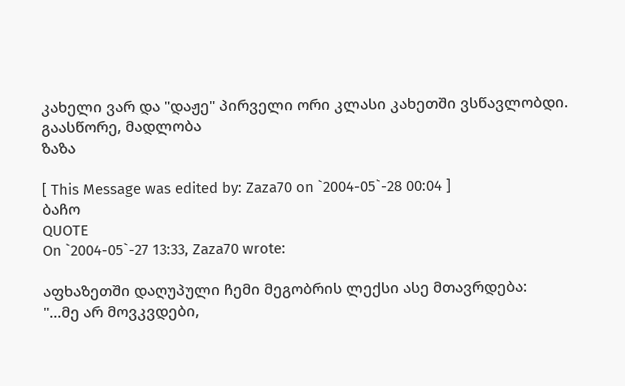კახელი ვარ და "დაჟე" პირველი ორი კლასი კახეთში ვსწავლობდი. გაასწორე, მადლობა
ზაზა

[ This Message was edited by: Zaza70 on `2004-05`-28 00:04 ]
ბაჩო
QUOTE
On `2004-05`-27 13:33, Zaza70 wrote:

აფხაზეთში დაღუპული ჩემი მეგობრის ლექსი ასე მთავრდება:
"...მე არ მოვკვდები,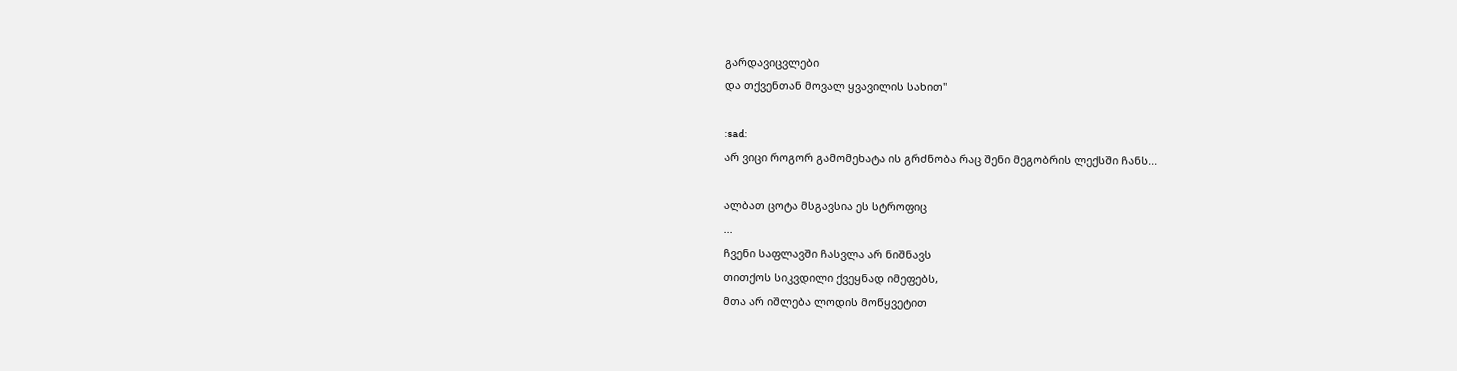გარდავიცვლები
და თქვენთან მოვალ ყვავილის სახით"

:sad:
არ ვიცი როგორ გამომეხატა ის გრძნობა რაც შენი მეგობრის ლექსში ჩანს...

ალბათ ცოტა მსგავსია ეს სტროფიც
...
ჩვენი საფლავში ჩასვლა არ ნიშნავს
თითქოს სიკვდილი ქვეყნად იმეფებს,
მთა არ იშლება ლოდის მოწყვეტით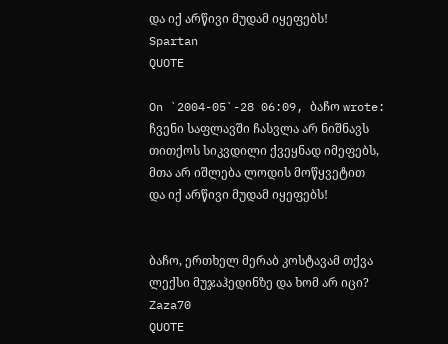და იქ არწივი მუდამ იყეფებს!
Spartan
QUOTE

On `2004-05`-28 06:09, ბაჩო wrote:
ჩვენი საფლავში ჩასვლა არ ნიშნავს
თითქოს სიკვდილი ქვეყნად იმეფებს,
მთა არ იშლება ლოდის მოწყვეტით
და იქ არწივი მუდამ იყეფებს!


ბაჩო, ერთხელ მერაბ კოსტავამ თქვა ლექსი მუჯაჰედინზე და ხომ არ იცი?
Zaza70
QUOTE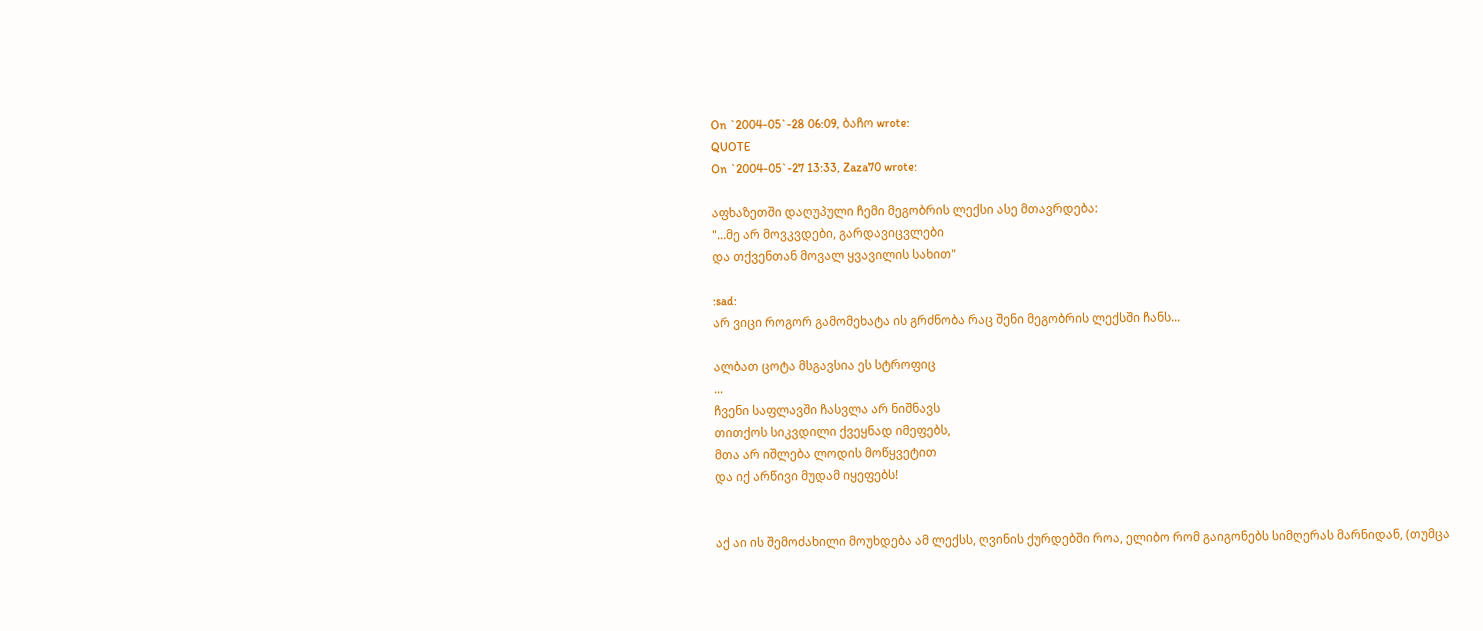On `2004-05`-28 06:09, ბაჩო wrote:
QUOTE
On `2004-05`-27 13:33, Zaza70 wrote:

აფხაზეთში დაღუპული ჩემი მეგობრის ლექსი ასე მთავრდება:
"...მე არ მოვკვდები, გარდავიცვლები
და თქვენთან მოვალ ყვავილის სახით"

:sad:
არ ვიცი როგორ გამომეხატა ის გრძნობა რაც შენი მეგობრის ლექსში ჩანს...

ალბათ ცოტა მსგავსია ეს სტროფიც
...
ჩვენი საფლავში ჩასვლა არ ნიშნავს
თითქოს სიკვდილი ქვეყნად იმეფებს,
მთა არ იშლება ლოდის მოწყვეტით
და იქ არწივი მუდამ იყეფებს!


აქ აი ის შემოძახილი მოუხდება ამ ლექსს, ღვინის ქურდებში როა, ელიბო რომ გაიგონებს სიმღერას მარნიდან, (თუმცა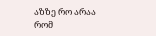აზზე რო არაა რომ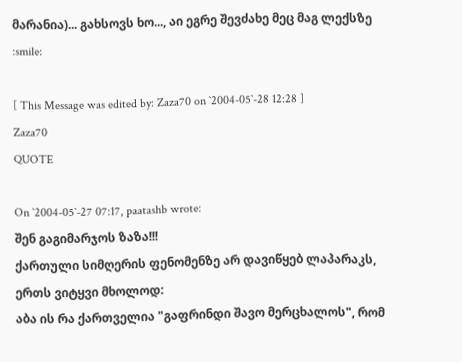მარანია)... გახსოვს ხო..., აი ეგრე შევძახე მეც მაგ ლექსზე :smile:

[ This Message was edited by: Zaza70 on `2004-05`-28 12:28 ]
Zaza70
QUOTE

On `2004-05`-27 07:17, paatashb wrote:
შენ გაგიმარჯოს ზაზა!!!
ქართული სიმღერის ფენომენზე არ დავიწყებ ლაპარაკს, ერთს ვიტყვი მხოლოდ:
აბა ის რა ქართველია "გაფრინდი შავო მერცხალოს", რომ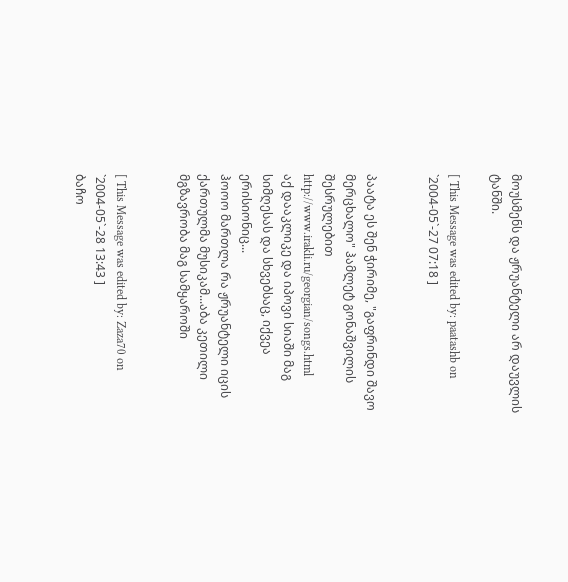მოუსმენს და ჟრუანტელი არ დაუვლის ტანში.

[ This Message was edited by: paatashb on `2004-05`-27 07:18 ]


პაატა ეს შენ ჭირიმე, "გაფრინდი შავო მერცხალო" ჰამლეტ გონაშვილის შესრულებით
http://www.irakli.ru/georgian/songs.html
აქ დააკლიკე და იპოვი სიაში მაგ სიმღესას და სხვებსაც, იქვეა ერისიონიც...
ჰოოო მართლა რა ჟრუანტელი იცის ქართულმა მუსიკამ...აბა კეთილი მგზავრობა მაგ სამყაროში


[ This Message was edited by: Zaza70 on `2004-05`-28 13:43 ]
ბაჩო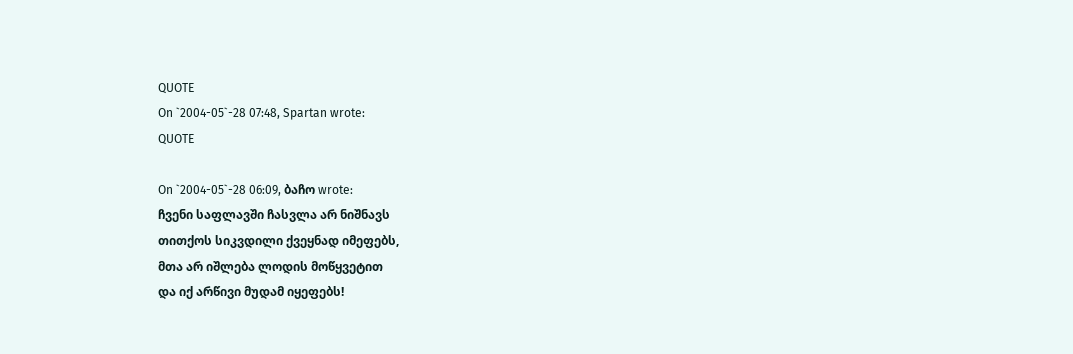QUOTE
On `2004-05`-28 07:48, Spartan wrote:
QUOTE

On `2004-05`-28 06:09, ბაჩო wrote:
ჩვენი საფლავში ჩასვლა არ ნიშნავს
თითქოს სიკვდილი ქვეყნად იმეფებს,
მთა არ იშლება ლოდის მოწყვეტით
და იქ არწივი მუდამ იყეფებს!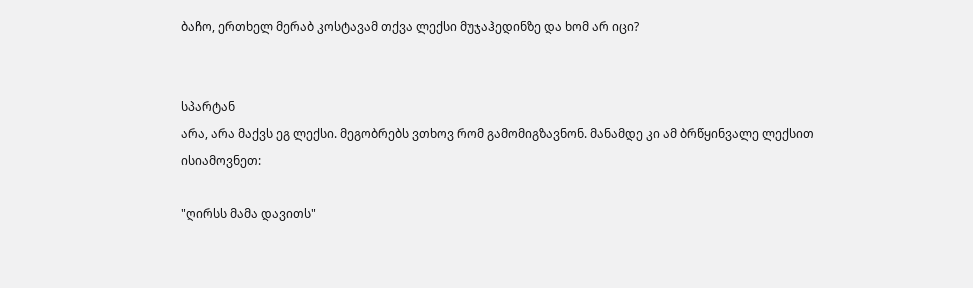ბაჩო, ერთხელ მერაბ კოსტავამ თქვა ლექსი მუჯაჰედინზე და ხომ არ იცი?


სპარტან
არა, არა მაქვს ეგ ლექსი. მეგობრებს ვთხოვ რომ გამომიგზავნონ. მანამდე კი ამ ბრწყინვალე ლექსით ისიამოვნეთ:

"ღირსს მამა დავითს"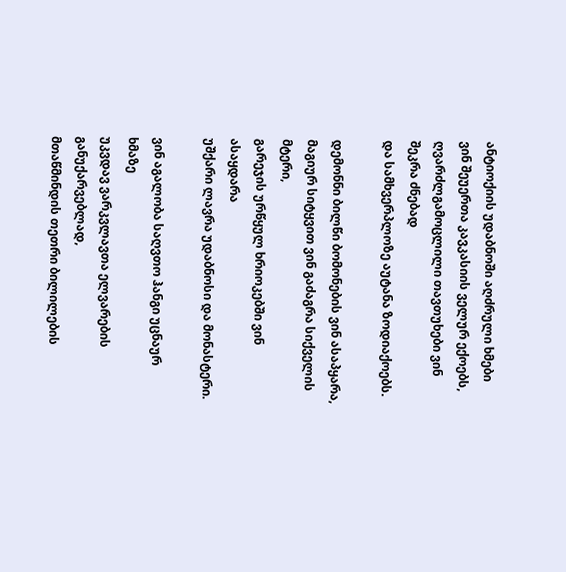ანტიოქიის უდაბნოში აღძრული ხმები
ვინ შეუერთა კავკასიის ველურ ექოებს,
ღვარძლგამოცლილი თავთუხები ვინ შეკრა ძნებად
და სამხვერპლოზე აუტანა ზოდიაქოებს.

დემონნი ბილწი ბომონების ვინ ასაპყარა,
მაგიურ სიტყვით ვინ გაძაგრა სიქველის მტერი,
გარეჯის ურწყულ ხრიოკებში ვინ ასაყდარა
უშქარი ლავრა უდაბნოსი და მონასტერი.

ვინ აგალობა საღვთო ჰანგი უცნაურ ხმაზე
უკვდავ ვარკვლავთა ელვარების განუქარვებლად,
მთაწმინდის თეთრი ბილილების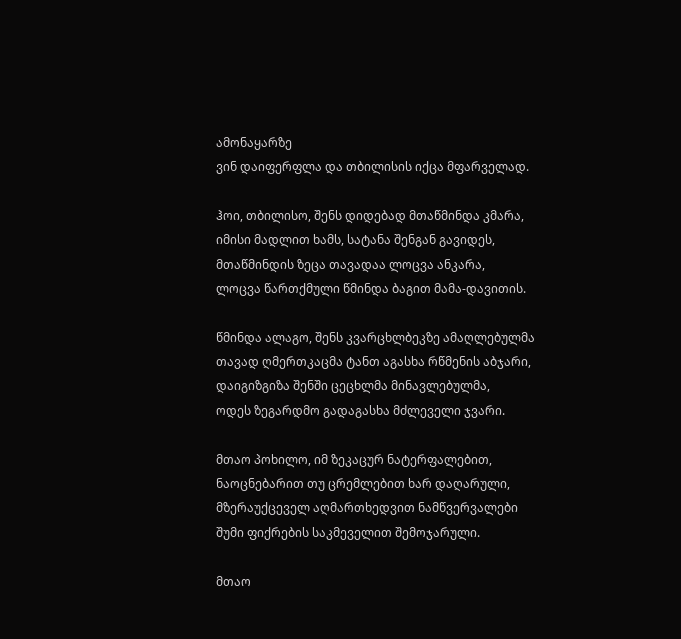ამონაყარზე
ვინ დაიფერფლა და თბილისის იქცა მფარველად.

ჰოი, თბილისო, შენს დიდებად მთაწმინდა კმარა,
იმისი მადლით ხამს, სატანა შენგან გავიდეს,
მთაწმინდის ზეცა თავადაა ლოცვა ანკარა,
ლოცვა წართქმული წმინდა ბაგით მამა-დავითის.

წმინდა ალაგო, შენს კვარცხლბეკზე ამაღლებულმა
თავად ღმერთკაცმა ტანთ აგასხა რწმენის აბჯარი,
დაიგიზგიზა შენში ცეცხლმა მინავლებულმა,
ოდეს ზეგარდმო გადაგასხა მძლეველი ჯვარი.

მთაო პოხილო, იმ ზეკაცურ ნატერფალებით,
ნაოცნებარით თუ ცრემლებით ხარ დაღარული,
მზერაუქცეველ აღმართხედვით ნამწვერვალები
შუმი ფიქრების საკმეველით შემოჯარული.

მთაო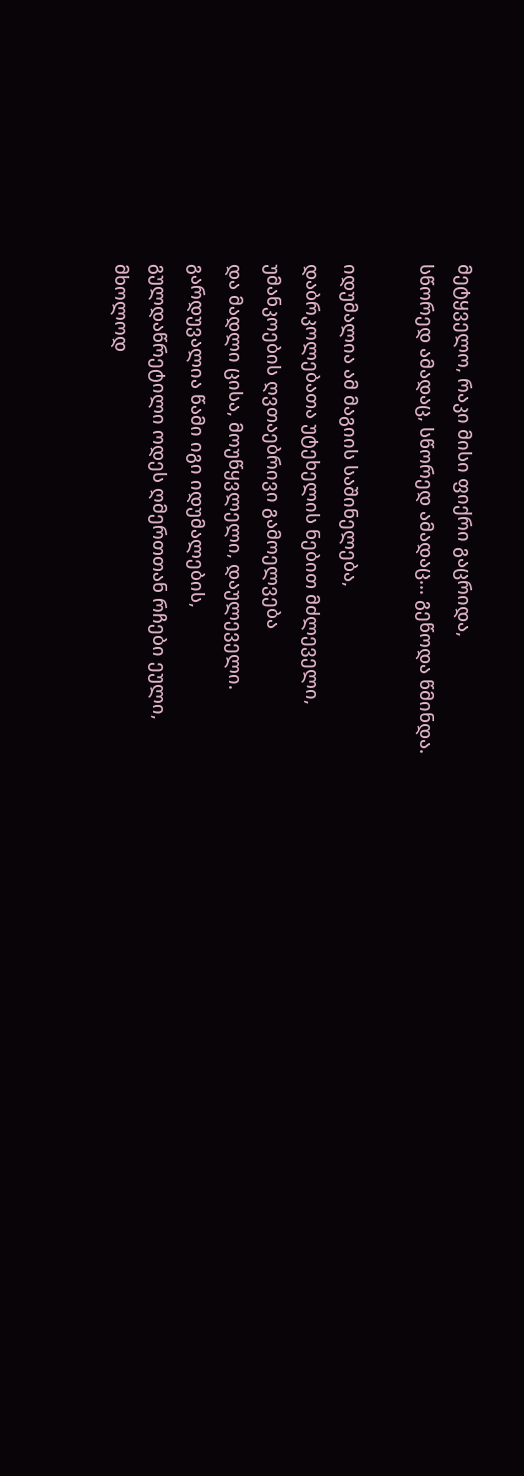მეტყველო, რაკი მისი ფიქრი გაცრიდა,
სწორედ ამადაც, სწორედ ამადაც... გეწოდა წმინდა.

იდუმალია ამ მაგიის საშინელება,
დაბრკოლებათა უტეხელის ნებით მძლეველი,
უმანკოების ღვთაებრივი გამოელვება
და მადლი ცისა, მოუწყვლელი, დაულეველი.
გარდუვალია წამი იგი იდუმალების,
გულდაწრეტილი ოდეს ღმერთთან რჩები ეული,
მხოლოდ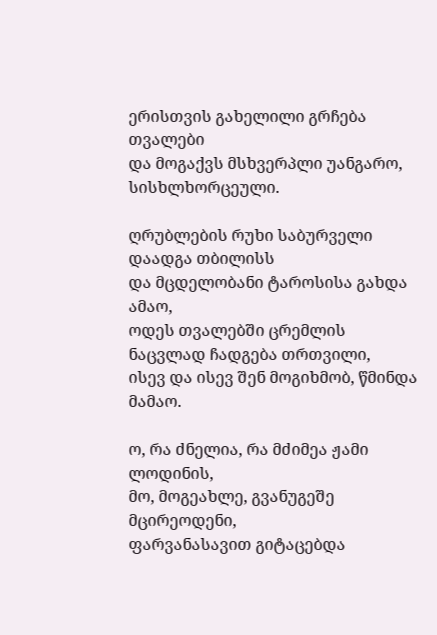ერისთვის გახელილი გრჩება თვალები
და მოგაქვს მსხვერპლი უანგარო, სისხლხორცეული.

ღრუბლების რუხი საბურველი დაადგა თბილისს
და მცდელობანი ტაროსისა გახდა ამაო,
ოდეს თვალებში ცრემლის ნაცვლად ჩადგება თრთვილი,
ისევ და ისევ შენ მოგიხმობ, წმინდა მამაო.

ო, რა ძნელია, რა მძიმეა ჟამი ლოდინის,
მო, მოგეახლე, გვანუგეშე მცირეოდენი,
ფარვანასავით გიტაცებდა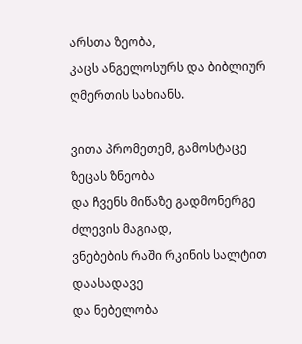არსთა ზეობა,
კაცს ანგელოსურს და ბიბლიურ ღმერთის სახიანს.

ვითა პრომეთემ, გამოსტაცე ზეცას ზნეობა
და ჩვენს მიწაზე გადმონერგე ძლევის მაგიად,
ვნებების რაში რკინის სალტით დაასადავე
და ნებელობა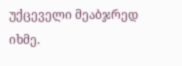უქცეველი მეაბჯრედ იხმე.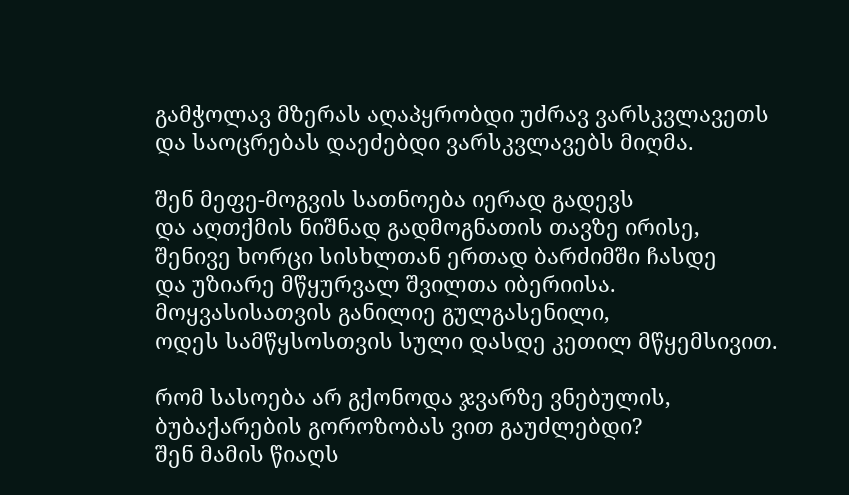გამჭოლავ მზერას აღაპყრობდი უძრავ ვარსკვლავეთს
და საოცრებას დაეძებდი ვარსკვლავებს მიღმა.

შენ მეფე-მოგვის სათნოება იერად გადევს
და აღთქმის ნიშნად გადმოგნათის თავზე ირისე,
შენივე ხორცი სისხლთან ერთად ბარძიმში ჩასდე
და უზიარე მწყურვალ შვილთა იბერიისა.
მოყვასისათვის განილიე გულგასენილი,
ოდეს სამწყსოსთვის სული დასდე კეთილ მწყემსივით.

რომ სასოება არ გქონოდა ჯვარზე ვნებულის,
ბუბაქარების გოროზობას ვით გაუძლებდი?
შენ მამის წიაღს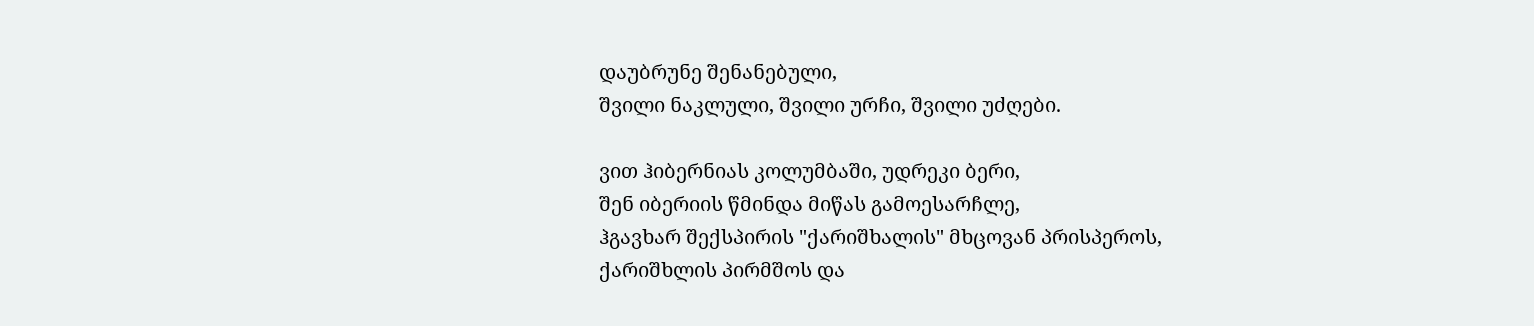დაუბრუნე შენანებული,
შვილი ნაკლული, შვილი ურჩი, შვილი უძღები.

ვით ჰიბერნიას კოლუმბაში, უდრეკი ბერი,
შენ იბერიის წმინდა მიწას გამოესარჩლე,
ჰგავხარ შექსპირის "ქარიშხალის" მხცოვან პრისპეროს,
ქარიშხლის პირმშოს და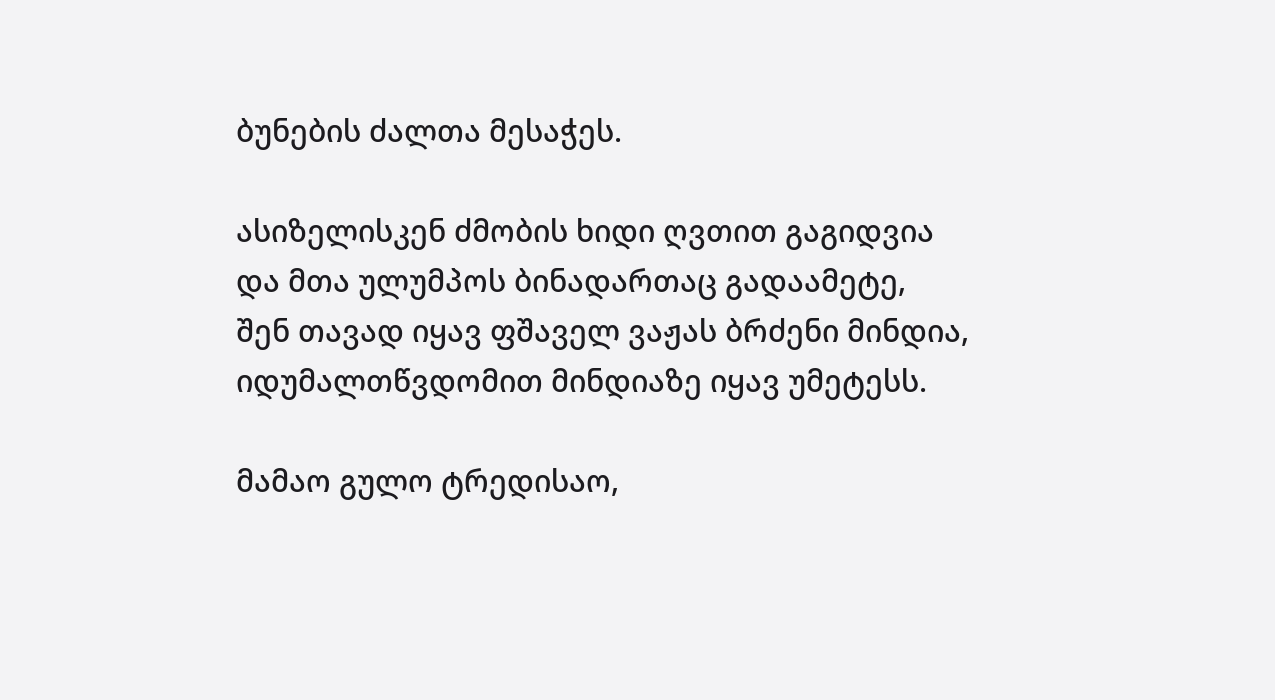ბუნების ძალთა მესაჭეს.

ასიზელისკენ ძმობის ხიდი ღვთით გაგიდვია
და მთა ულუმპოს ბინადართაც გადაამეტე,
შენ თავად იყავ ფშაველ ვაჟას ბრძენი მინდია,
იდუმალთწვდომით მინდიაზე იყავ უმეტესს.

მამაო გულო ტრედისაო,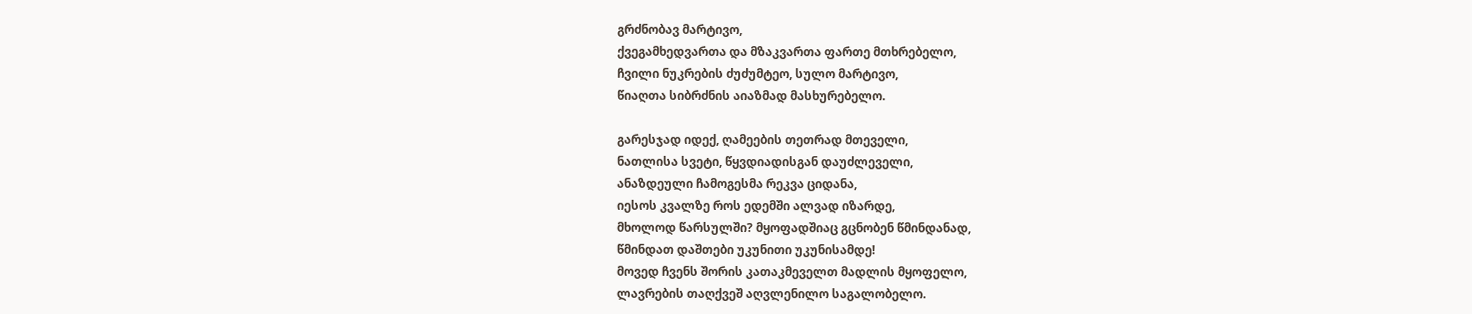გრძნობავ მარტივო,
ქვეგამხედვართა და მზაკვართა ფართე მთხრებელო,
ჩვილი ნუკრების ძუძუმტეო, სულო მარტივო,
წიაღთა სიბრძნის აიაზმად მასხურებელო.

გარესჯად იდექ, ღამეების თეთრად მთეველი,
ნათლისა სვეტი, წყვდიადისგან დაუძლეველი,
ანაზდეული ჩამოგესმა რეკვა ციდანა,
იესოს კვალზე როს ედემში ალვად იზარდე,
მხოლოდ წარსულში? მყოფადშიაც გცნობენ წმინდანად,
წმინდათ დაშთები უკუნითი უკუნისამდე!
მოვედ ჩვენს შორის კათაკმეველთ მადლის მყოფელო,
ლავრების თაღქვეშ აღვლენილო საგალობელო.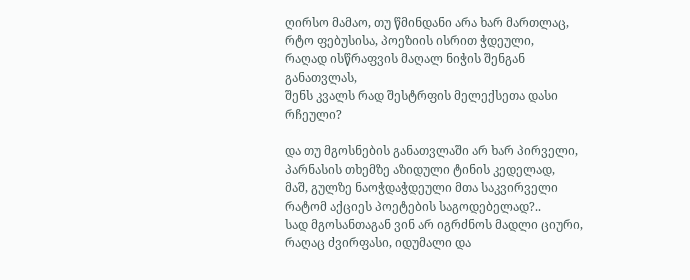ღირსო მამაო, თუ წმინდანი არა ხარ მართლაც,
რტო ფებუსისა, პოეზიის ისრით ჭდეული,
რაღად ისწრაფვის მაღალ ნიჭის შენგან განათვლას,
შენს კვალს რად შესტრფის მელექსეთა დასი რჩეული?

და თუ მგოსნების განათვლაში არ ხარ პირველი,
პარნასის თხემზე აზიდული ტინის კედელად,
მაშ, გულზე ნაოჭდაჭდეული მთა საკვირველი
რატომ აქციეს პოეტების საგოდებელად?..
სად მგოსანთაგან ვინ არ იგრძნოს მადლი ციური,
რაღაც ძვირფასი, იდუმალი და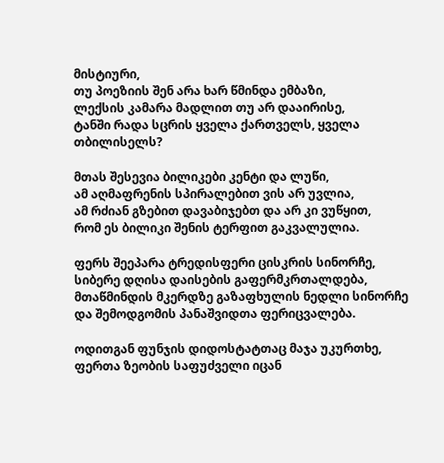მისტიური,
თუ პოეზიის შენ არა ხარ წმინდა ემბაზი,
ლექსის კამარა მადლით თუ არ დააირისე,
ტანში რადა სცრის ყველა ქართველს, ყველა თბილისელს?

მთას შესევია ბილიკები კენტი და ლუწი,
ამ აღმაფრენის სპირალებით ვის არ უვლია,
ამ რძიან გზებით დავაბიჯებთ და არ კი ვუწყით,
რომ ეს ბილიკი შენის ტერფით გაკვალულია.

ფერს შეეპარა ტრედისფერი ცისკრის სინორჩე,
სიბერე დღისა დაისების გაფერმკრთალდება,
მთაწმინდის მკერდზე გაზაფხულის ნედლი სინორჩე
და შემოდგომის პანაშვიდთა ფერიცვალება.

ოდითგან ფუნჯის დიდოსტატთაც მაჯა უკურთხე,
ფერთა ზეობის საფუძველი იცან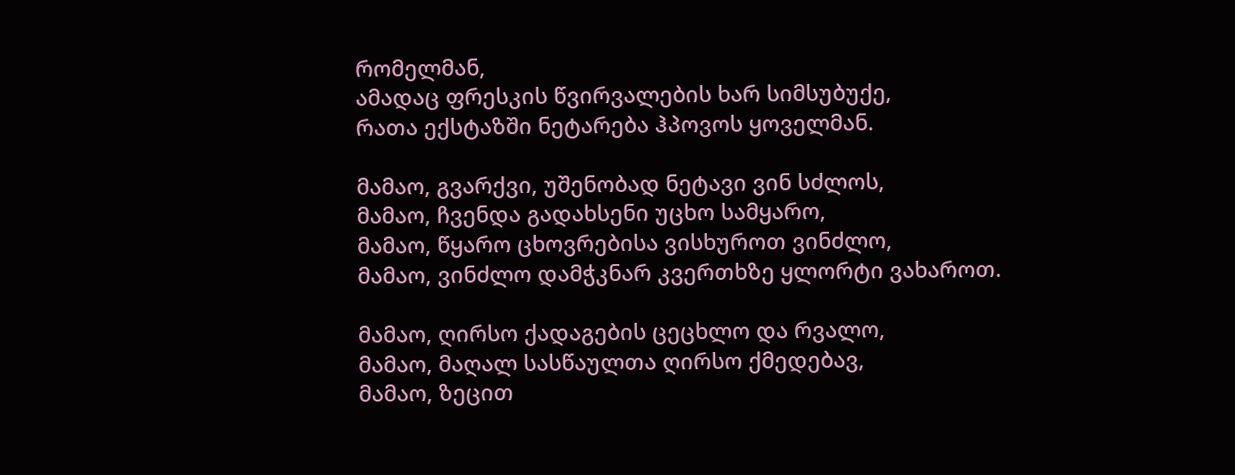რომელმან,
ამადაც ფრესკის წვირვალების ხარ სიმსუბუქე,
რათა ექსტაზში ნეტარება ჰპოვოს ყოველმან.

მამაო, გვარქვი, უშენობად ნეტავი ვინ სძლოს,
მამაო, ჩვენდა გადახსენი უცხო სამყარო,
მამაო, წყარო ცხოვრებისა ვისხუროთ ვინძლო,
მამაო, ვინძლო დამჭკნარ კვერთხზე ყლორტი ვახაროთ.

მამაო, ღირსო ქადაგების ცეცხლო და რვალო,
მამაო, მაღალ სასწაულთა ღირსო ქმედებავ,
მამაო, ზეცით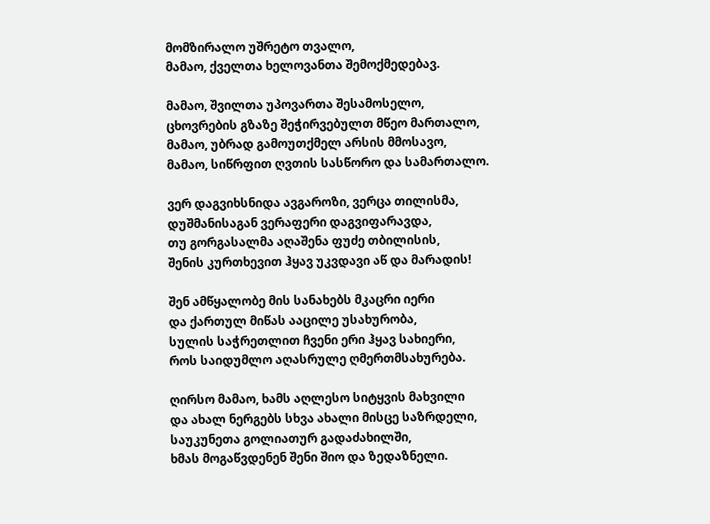მომზირალო უშრეტო თვალო,
მამაო, ქველთა ხელოვანთა შემოქმედებავ.

მამაო, შვილთა უპოვართა შესამოსელო,
ცხოვრების გზაზე შეჭირვებულთ მწეო მართალო,
მამაო, უბრად გამოუთქმელ არსის მმოსავო,
მამაო, სიწრფით ღვთის სასწორო და სამართალო.

ვერ დაგვიხსნიდა ავგაროზი, ვერცა თილისმა,
დუშმანისაგან ვერაფერი დაგვიფარავდა,
თუ გორგასალმა აღაშენა ფუძე თბილისის,
შენის კურთხევით ჰყავ უკვდავი აწ და მარადის!

შენ ამწყალობე მის სანახებს მკაცრი იერი
და ქართულ მიწას ააცილე უსახურობა,
სულის საჭრეთლით ჩვენი ერი ჰყავ სახიერი,
როს საიდუმლო აღასრულე ღმერთმსახურება.

ღირსო მამაო, ხამს აღლესო სიტყვის მახვილი
და ახალ ნერგებს სხვა ახალი მისცე საზრდელი,
საუკუნეთა გოლიათურ გადაძახილში,
ხმას მოგაწვდენენ შენი შიო და ზედაზნელი.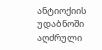ანტიოქიის უდაბნოში აღძრული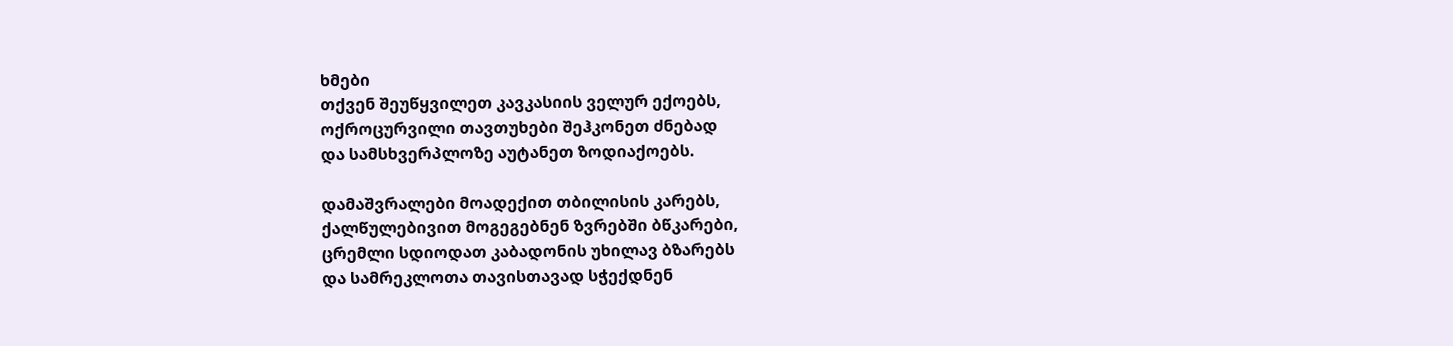ხმები
თქვენ შეუწყვილეთ კავკასიის ველურ ექოებს,
ოქროცურვილი თავთუხები შეჰკონეთ ძნებად
და სამსხვერპლოზე აუტანეთ ზოდიაქოებს.

დამაშვრალები მოადექით თბილისის კარებს,
ქალწულებივით მოგეგებნენ ზვრებში ბწკარები,
ცრემლი სდიოდათ კაბადონის უხილავ ბზარებს
და სამრეკლოთა თავისთავად სჭექდნენ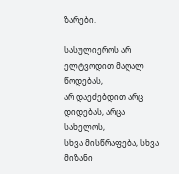ზარები.

სასულიეროს არ ელტვოდით მაღალ წოდებას,
არ დაეძებდით არც დიდებას, არცა სახელოს,
სხვა მისწრაფება, სხვა მიზანი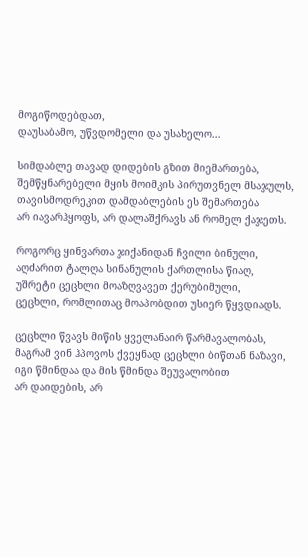მოგიწოდებდათ,
დაუსაბამო, უწვდომელი და უსახელო...

სიმდაბლე თავად დიდების გზით მიემართება,
შემწყნარებელი მყის მოიმკის პირუთვნელ მსაჯულს,
თავისმოდრეკით დამდაბლების ეს შემართება
არ იავარჰყოფს, არ დალაშქრავს ან რომელ ქაჯეთს.

როგორც ყინვართა ჯიქანიდან ჩვილი ბინული,
აღძარით ტალღა სინანულის ქართლისა წიაღ,
უშრეტი ცეცხლი მოაზღვავეთ ქერუბიმული,
ცეცხლი, რომლითაც მოაპობდით უსიერ წყვდიადს.

ცეცხლი წვავს მიწის ყველანაირ წარმავალობას,
მაგრამ ვინ ჰპოვოს ქვეყნად ცეცხლი ბიწთან ნაზავი,
იგი წმინდაა და მის წმინდა შეუვალობით
არ დაიდების, არ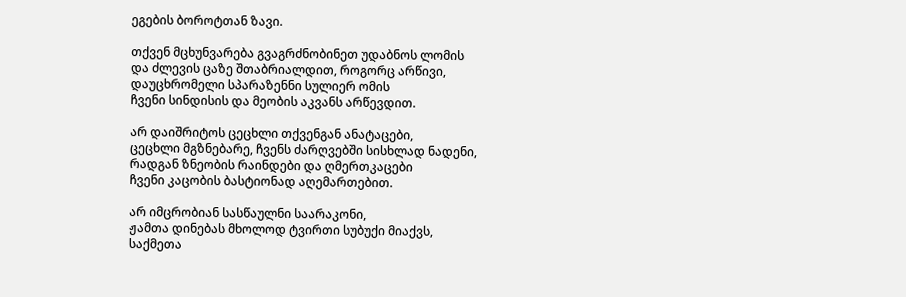ეგების ბოროტთან ზავი.

თქვენ მცხუნვარება გვაგრძნობინეთ უდაბნოს ლომის
და ძლევის ცაზე შთაბრიალდით, როგორც არწივი,
დაუცხრომელი სპარაზენნი სულიერ ომის
ჩვენი სინდისის და მეობის აკვანს არწევდით.

არ დაიშრიტოს ცეცხლი თქვენგან ანატაცები,
ცეცხლი მგზნებარე, ჩვენს ძარღვებში სისხლად ნადენი,
რადგან ზნეობის რაინდები და ღმერთკაცები
ჩვენი კაცობის ბასტიონად აღემართებით.

არ იმცრობიან სასწაულნი საარაკონი,
ჟამთა დინებას მხოლოდ ტვირთი სუბუქი მიაქვს,
საქმეთა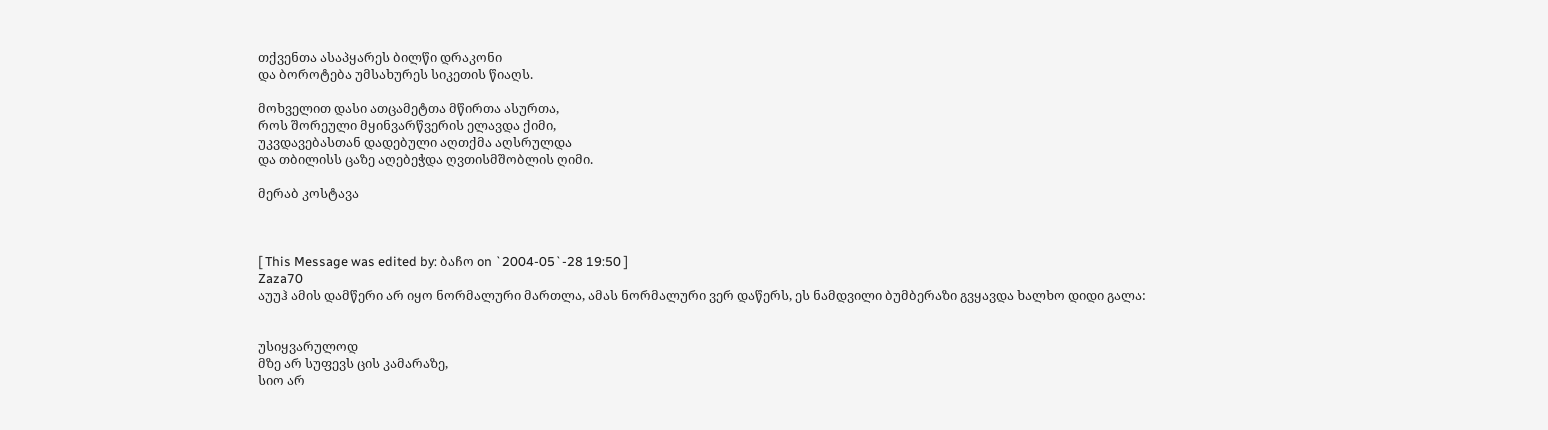თქვენთა ასაპყარეს ბილწი დრაკონი
და ბოროტება უმსახურეს სიკეთის წიაღს.

მოხველით დასი ათცამეტთა მწირთა ასურთა,
როს შორეული მყინვარწვერის ელავდა ქიმი,
უკვდავებასთან დადებული აღთქმა აღსრულდა
და თბილისს ცაზე აღებეჭდა ღვთისმშობლის ღიმი.

მერაბ კოსტავა



[ This Message was edited by: ბაჩო on `2004-05`-28 19:50 ]
Zaza70
აუუჰ ამის დამწერი არ იყო ნორმალური მართლა, ამას ნორმალური ვერ დაწერს, ეს ნამდვილი ბუმბერაზი გვყავდა ხალხო დიდი გალა:


უსიყვარულოდ
მზე არ სუფევს ცის კამარაზე,
სიო არ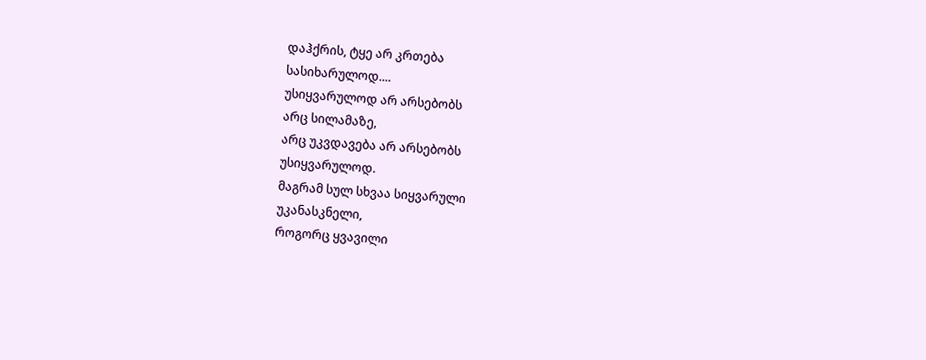დაჰქრის, ტყე არ კრთება
სასიხარულოდ....
უსიყვარულოდ არ არსებობს
არც სილამაზე,
არც უკვდავება არ არსებობს
უსიყვარულოდ.
მაგრამ სულ სხვაა სიყვარული
უკანასკნელი,
როგორც ყვავილი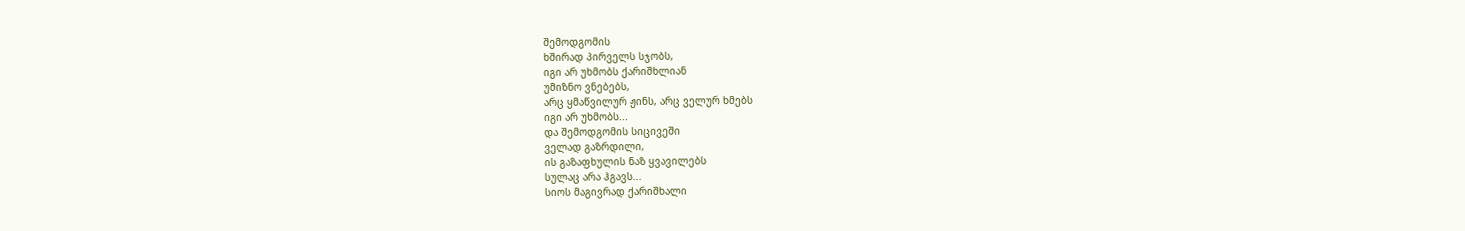შემოდგომის
ხშირად პირველს სჯობს,
იგი არ უხმობს ქარიშხლიან
უმიზნო ვნებებს,
არც ყმაწვილურ ჟინს, არც ველურ ხმებს
იგი არ უხმობს...
და შემოდგომის სიცივეში
ველად გაზრდილი,
ის გაზაფხულის ნაზ ყვავილებს
სულაც არა ჰგავს...
სიოს მაგივრად ქარიშხალი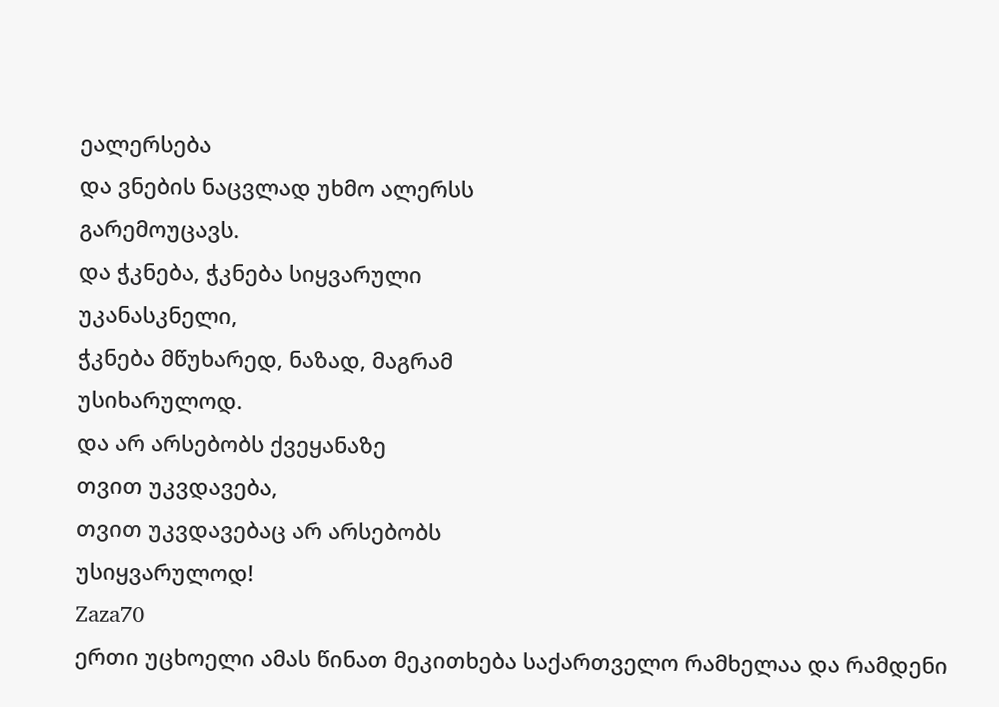ეალერსება
და ვნების ნაცვლად უხმო ალერსს
გარემოუცავს.
და ჭკნება, ჭკნება სიყვარული
უკანასკნელი,
ჭკნება მწუხარედ, ნაზად, მაგრამ
უსიხარულოდ.
და არ არსებობს ქვეყანაზე
თვით უკვდავება,
თვით უკვდავებაც არ არსებობს
უსიყვარულოდ!
Zaza70
ერთი უცხოელი ამას წინათ მეკითხება საქართველო რამხელაა და რამდენი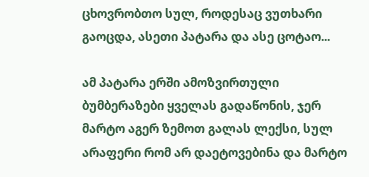ცხოვრობთო სულ, როდესაც ვუთხარი გაოცდა, ასეთი პატარა და ასე ცოტაო...

ამ პატარა ერში ამოზვირთული ბუმბერაზები ყველას გადაწონის, ჯერ მარტო აგერ ზემოთ გალას ლექსი, სულ არაფერი რომ არ დაეტოვებინა და მარტო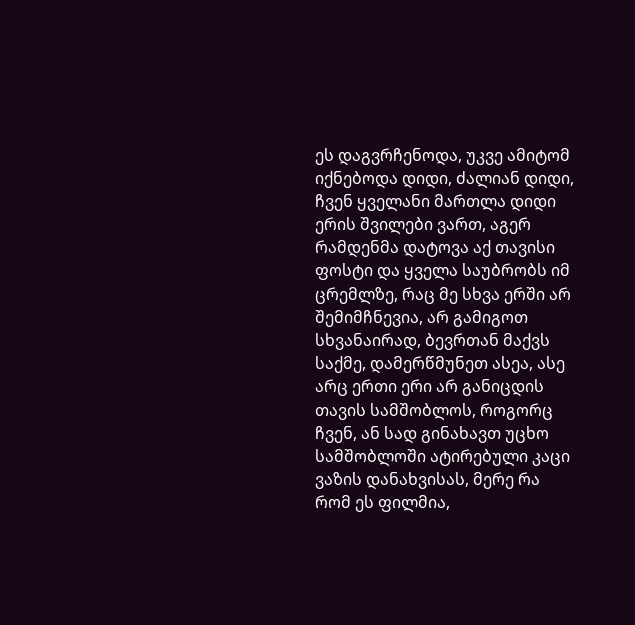ეს დაგვრჩენოდა, უკვე ამიტომ იქნებოდა დიდი, ძალიან დიდი, ჩვენ ყველანი მართლა დიდი ერის შვილები ვართ, აგერ რამდენმა დატოვა აქ თავისი ფოსტი და ყველა საუბრობს იმ ცრემლზე, რაც მე სხვა ერში არ შემიმჩნევია, არ გამიგოთ სხვანაირად, ბევრთან მაქვს საქმე, დამერწმუნეთ ასეა, ასე არც ერთი ერი არ განიცდის თავის სამშობლოს, როგორც ჩვენ, ან სად გინახავთ უცხო სამშობლოში ატირებული კაცი ვაზის დანახვისას, მერე რა რომ ეს ფილმია,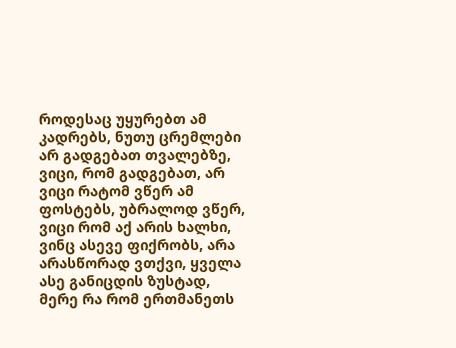როდესაც უყურებთ ამ კადრებს, ნუთუ ცრემლები არ გადგებათ თვალებზე, ვიცი, რომ გადგებათ, არ ვიცი რატომ ვწერ ამ ფოსტებს, უბრალოდ ვწერ, ვიცი რომ აქ არის ხალხი, ვინც ასევე ფიქრობს, არა არასწორად ვთქვი, ყველა ასე განიცდის ზუსტად, მერე რა რომ ერთმანეთს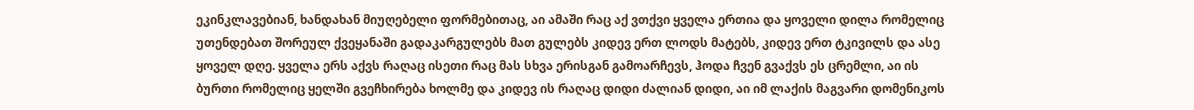ეკინკლავებიან, ხანდახან მიუღებელი ფორმებითაც, აი ამაში რაც აქ ვთქვი ყველა ერთია და ყოველი დილა რომელიც უთენდებათ შორეულ ქვეყანაში გადაკარგულებს მათ გულებს კიდევ ერთ ლოდს მატებს, კიდევ ერთ ტკივილს და ასე ყოველ დღე. ყველა ერს აქვს რაღაც ისეთი რაც მას სხვა ერისგან გამოარჩევს, ჰოდა ჩვენ გვაქვს ეს ცრემლი, აი ის ბურთი რომელიც ყელში გვეჩხირება ხოლმე და კიდევ ის რაღაც დიდი ძალიან დიდი, აი იმ ლაქის მაგვარი დომენიკოს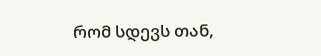რომ სდევს თან,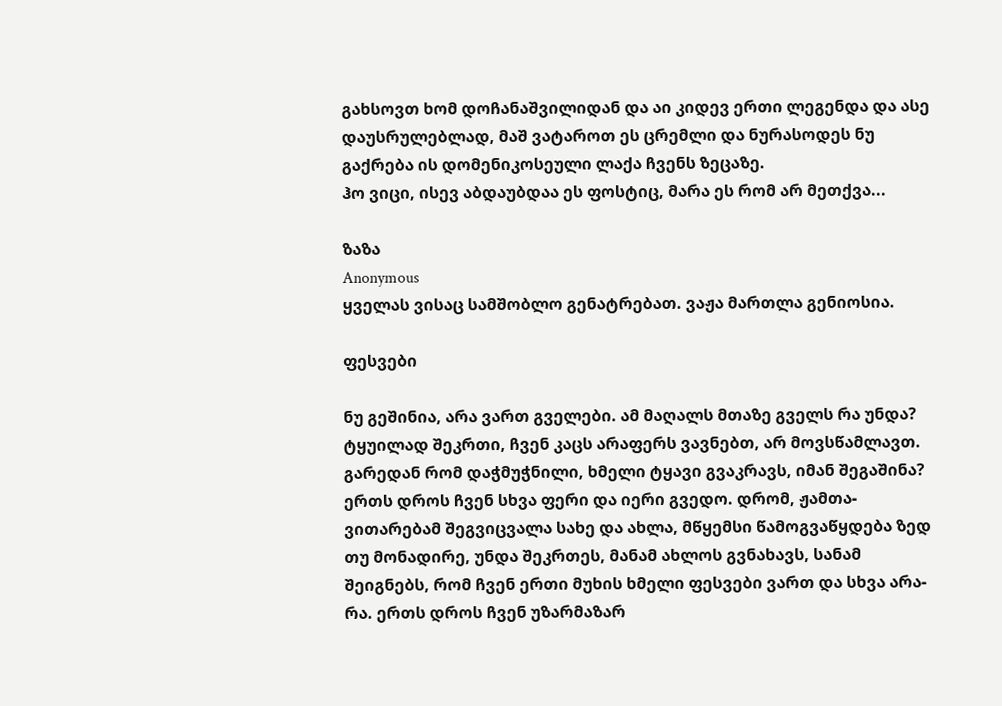გახსოვთ ხომ დოჩანაშვილიდან და აი კიდევ ერთი ლეგენდა და ასე დაუსრულებლად, მაშ ვატაროთ ეს ცრემლი და ნურასოდეს ნუ გაქრება ის დომენიკოსეული ლაქა ჩვენს ზეცაზე.
ჰო ვიცი, ისევ აბდაუბდაა ეს ფოსტიც, მარა ეს რომ არ მეთქვა...

ზაზა
Anonymous
ყველას ვისაც სამშობლო გენატრებათ. ვაჟა მართლა გენიოსია.

ფესვები

ნუ გეშინია, არა ვართ გველები. ამ მაღალს მთაზე გველს რა უნდა? ტყუილად შეკრთი, ჩვენ კაცს არაფერს ვავნებთ, არ მოვსწამლავთ. გარედან რომ დაჭმუჭნილი, ხმელი ტყავი გვაკრავს, იმან შეგაშინა? ერთს დროს ჩვენ სხვა ფერი და იერი გვედო. დრომ, ჟამთა-ვითარებამ შეგვიცვალა სახე და ახლა, მწყემსი წამოგვაწყდება ზედ თუ მონადირე, უნდა შეკრთეს, მანამ ახლოს გვნახავს, სანამ შეიგნებს, რომ ჩვენ ერთი მუხის ხმელი ფესვები ვართ და სხვა არა-რა. ერთს დროს ჩვენ უზარმაზარ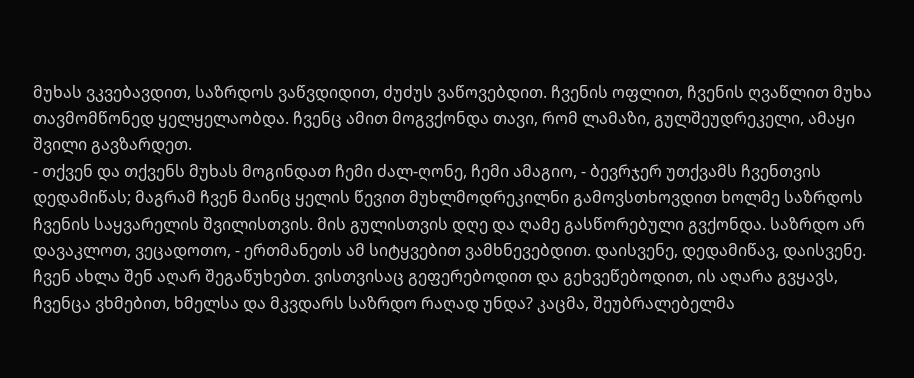მუხას ვკვებავდით, საზრდოს ვაწვდიდით, ძუძუს ვაწოვებდით. ჩვენის ოფლით, ჩვენის ღვაწლით მუხა თავმომწონედ ყელყელაობდა. ჩვენც ამით მოგვქონდა თავი, რომ ლამაზი, გულშეუდრეკელი, ამაყი შვილი გავზარდეთ.
- თქვენ და თქვენს მუხას მოგინდათ ჩემი ძალ-ღონე, ჩემი ამაგიო, - ბევრჯერ უთქვამს ჩვენთვის დედამიწას; მაგრამ ჩვენ მაინც ყელის წევით მუხლმოდრეკილნი გამოვსთხოვდით ხოლმე საზრდოს ჩვენის საყვარელის შვილისთვის. მის გულისთვის დღე და ღამე გასწორებული გვქონდა. საზრდო არ დავაკლოთ, ვეცადოთო, - ერთმანეთს ამ სიტყვებით ვამხნევებდით. დაისვენე, დედამიწავ, დაისვენე. ჩვენ ახლა შენ აღარ შეგაწუხებთ. ვისთვისაც გეფერებოდით და გეხვეწებოდით, ის აღარა გვყავს, ჩვენცა ვხმებით, ხმელსა და მკვდარს საზრდო რაღად უნდა? კაცმა, შეუბრალებელმა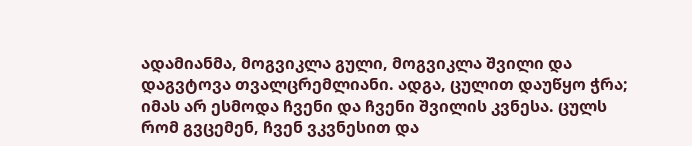ადამიანმა, მოგვიკლა გული, მოგვიკლა შვილი და დაგვტოვა თვალცრემლიანი. ადგა, ცულით დაუწყო ჭრა; იმას არ ესმოდა ჩვენი და ჩვენი შვილის კვნესა. ცულს რომ გვცემენ, ჩვენ ვკვნესით და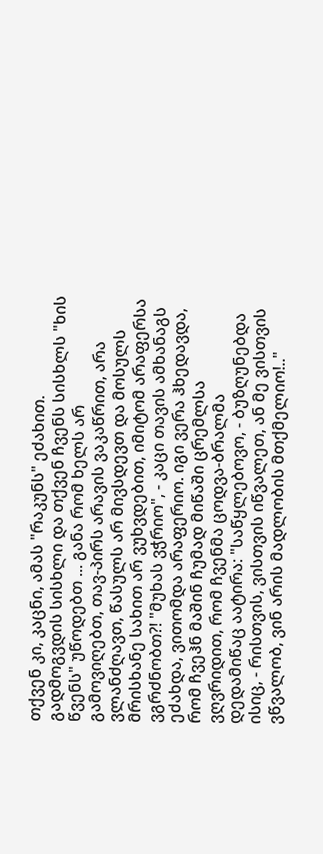თქვენ კი, კაცნი, ამას "რაკუნს" ეძახით. გადმოგვდის სისხლი და თქვენ ჩვენს სისხლს "ხის წვენს" უწოდებთ ... განა რომ ხელს არ გამოვიღებთ, თავ-პირს არავის ვაკაწრით, არა ვლანძღავთ, წასულს არ მივსდევთ და მოსულს მრისხანე სახით არ ვუხვდებით, იმიტომ არაფერსა ვგრძნობთ?! "მუხას ვჭრიო", - კაცი თავის ამხანაგს ეძახდა, ვითომდა არაფერიო. იგი ვერა ჰხედავდა, რომ ჩვეჰნ მაშინ ჩუმად მიწაში ცრემლსა ვღვრიდით, რომ ჩვენმა ცოდვა-ბრალმა დედამიწაც აატირა: "საწყლებოვო, - ბუზღუნებდა ისიც, - რისთვის, ვისთვის იწვალეთ, ან მე ვისთვის ვწვალობ, ვინ არის მადლობის მთქმელიო!.."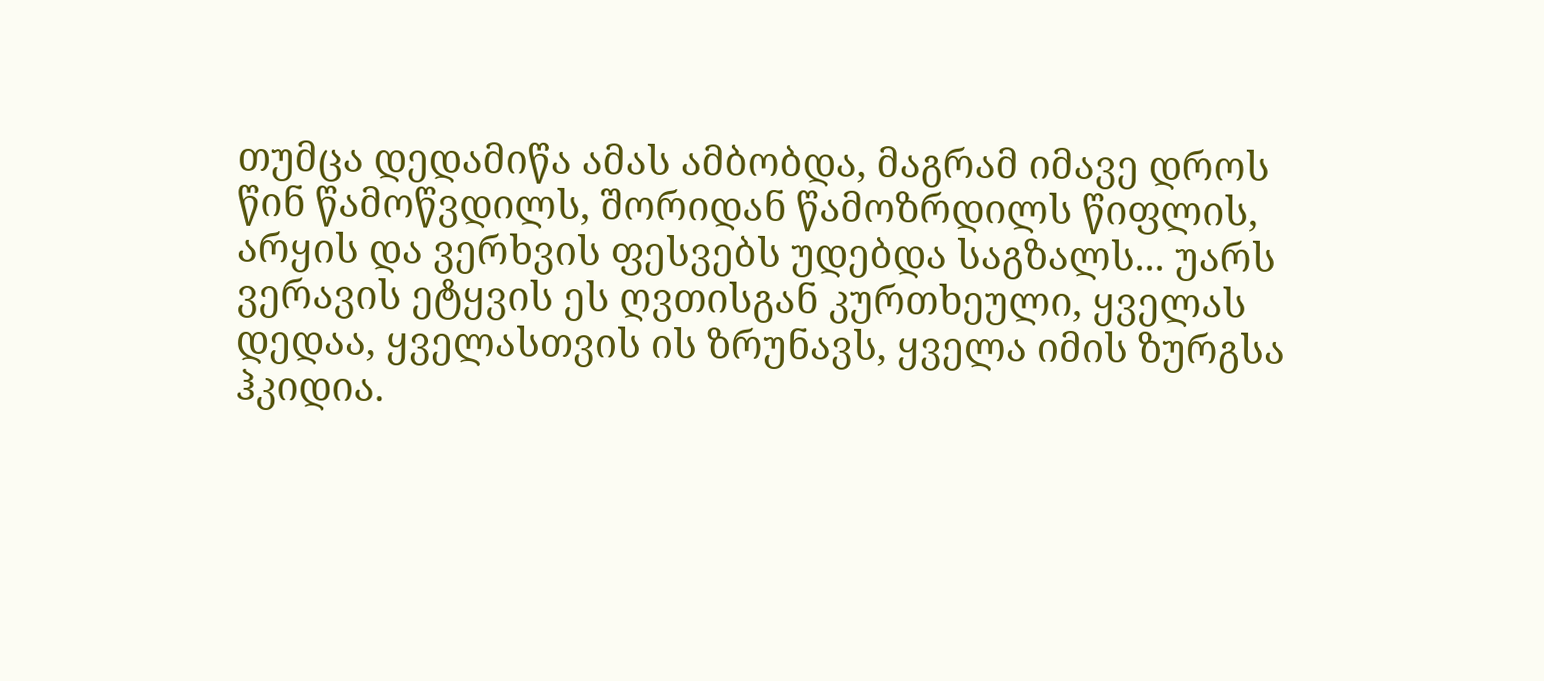თუმცა დედამიწა ამას ამბობდა, მაგრამ იმავე დროს წინ წამოწვდილს, შორიდან წამოზრდილს წიფლის, არყის და ვერხვის ფესვებს უდებდა საგზალს... უარს ვერავის ეტყვის ეს ღვთისგან კურთხეული, ყველას დედაა, ყველასთვის ის ზრუნავს, ყველა იმის ზურგსა ჰკიდია.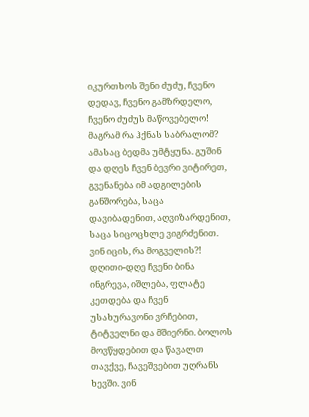იკურთხოს შენი ძუძუ, ჩვენო დედავ, ჩვენო გამზრდელო, ჩვენო ძუძუს მაწოვებელო!
მაგრამ რა ჰქნას საბრალომ? ამასაც ბედმა უმტყუნა. გუშინ და დღეს ჩვენ ბევრი ვიტირეთ, გვენანება იმ ადგილების განშორება, საცა დავიბადენით, აღვიზარდენით, საცა სიცოცხლე ვიგრძენით. ვინ იცის, რა მოგველის?! დღითი-დღე ჩვენი ბინა ინგრევა, იშლება, ფლატე კეთდება და ჩვენ უსახურავონი ვრჩებით, ტიტველნი და მშიერნი. ბოლოს მოვწყდებით და წავალთ თავქვე, ჩავეშვებით უღრანს ხევში. ვინ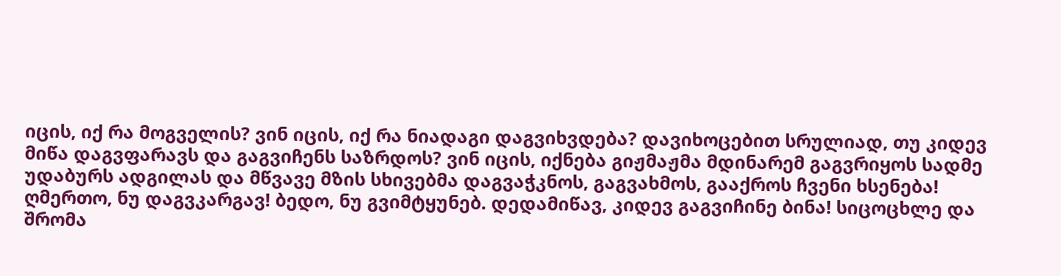იცის, იქ რა მოგველის? ვინ იცის, იქ რა ნიადაგი დაგვიხვდება? დავიხოცებით სრულიად, თუ კიდევ მიწა დაგვფარავს და გაგვიჩენს საზრდოს? ვინ იცის, იქნება გიჟმაჟმა მდინარემ გაგვრიყოს სადმე უდაბურს ადგილას და მწვავე მზის სხივებმა დაგვაჭკნოს, გაგვახმოს, გააქროს ჩვენი ხსენება!
ღმერთო, ნუ დაგვკარგავ! ბედო, ნუ გვიმტყუნებ. დედამიწავ, კიდევ გაგვიჩინე ბინა! სიცოცხლე და შრომა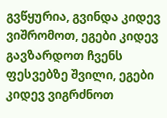გვწყურია, გვინდა კიდევ ვიშრომოთ, ეგები კიდევ გავზარდოთ ჩვენს ფესვებზე შვილი, ეგები კიდევ ვიგრძნოთ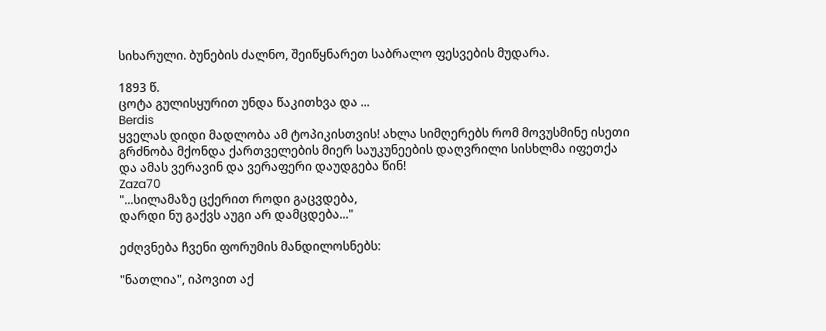სიხარული. ბუნების ძალნო, შეიწყნარეთ საბრალო ფესვების მუდარა.

1893 წ.
ცოტა გულისყურით უნდა წაკითხვა და ...
Berdis
ყველას დიდი მადლობა ამ ტოპიკისთვის! ახლა სიმღერებს რომ მოვუსმინე ისეთი გრძნობა მქონდა ქართველების მიერ საუკუნეების დაღვრილი სისხლმა იფეთქა და ამას ვერავინ და ვერაფერი დაუდგება წინ!
Zaza70
"...სილამაზე ცქერით როდი გაცვდება,
დარდი ნუ გაქვს აუგი არ დამცდება..."

ეძღვნება ჩვენი ფორუმის მანდილოსნებს:

"ნათლია", იპოვით აქ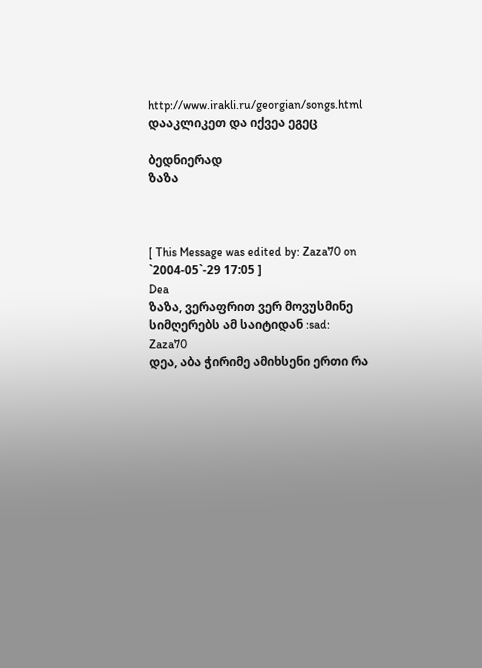http://www.irakli.ru/georgian/songs.html
დააკლიკეთ და იქვეა ეგეც

ბედნიერად
ზაზა



[ This Message was edited by: Zaza70 on `2004-05`-29 17:05 ]
Dea
ზაზა, ვერაფრით ვერ მოვუსმინე სიმღერებს ამ საიტიდან :sad:
Zaza70
დეა, აბა ჭირიმე ამიხსენი ერთი რა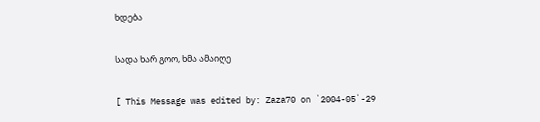ხდება

სადა ხარ გოო, ხმა ამაიღე

[ This Message was edited by: Zaza70 on `2004-05`-29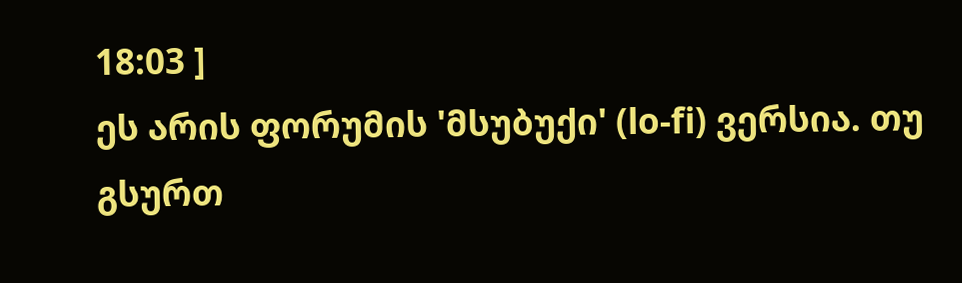18:03 ]
ეს არის ფორუმის 'მსუბუქი' (lo-fi) ვერსია. თუ გსურთ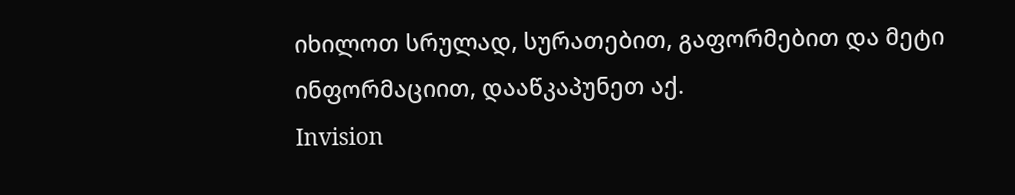იხილოთ სრულად, სურათებით, გაფორმებით და მეტი ინფორმაციით, დააწკაპუნეთ აქ.
Invision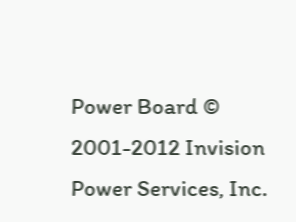Power Board © 2001-2012 Invision Power Services, Inc.